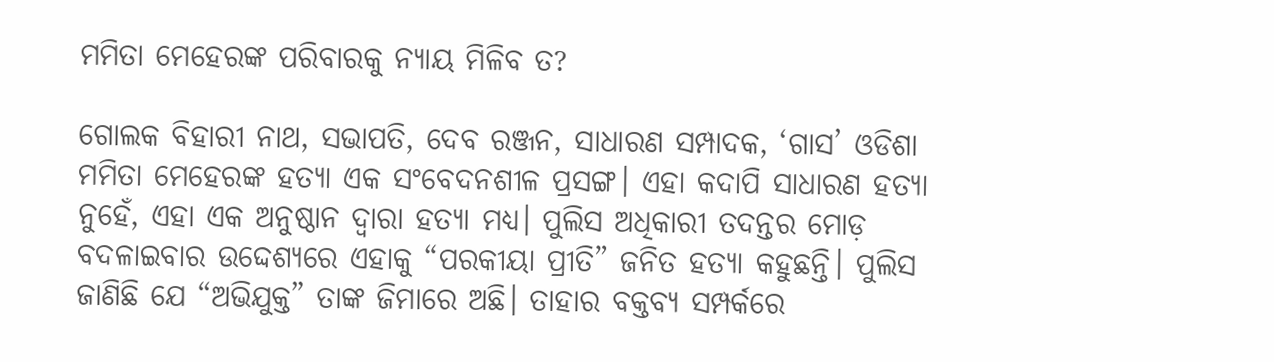ମମିତା ମେହେରଙ୍କ ପରିବାରକୁ ନ୍ୟାୟ ମିଳିବ ତ?

ଗୋଲକ ବିହାରୀ ନାଥ, ସଭାପତି, ଦେବ ରଞ୍ଜନ, ସାଧାରଣ ସମ୍ପାଦକ, ‘ଗାସ’ ଓଡିଶା ମମିତା ମେହେରଙ୍କ ହତ୍ୟା ଏକ ସଂବେଦନଶୀଳ ପ୍ରସଙ୍ଗ। ଏହା କଦାପି ସାଧାରଣ ହତ୍ୟା ନୁହେଁ, ଏହା ଏକ ଅନୁଷ୍ଠାନ ଦ୍ଵାରା ହତ୍ୟା ମଧ୍ୟ। ପୁଲିସ ଅଧିକାରୀ ତଦନ୍ତର ମୋଡ଼ ବଦଳାଇବାର ଉଦ୍ଦେଶ୍ୟରେ ଏହାକୁ “ପରକୀୟା ପ୍ରୀତି” ଜନିତ ହତ୍ୟା କହୁଛନ୍ତି। ପୁଲିସ ଜାଣିଛି ଯେ “ଅଭିଯୁକ୍ତ” ତାଙ୍କ ଜିମାରେ ଅଛି। ତାହାର ବକ୍ତବ୍ୟ ସମ୍ପର୍କରେ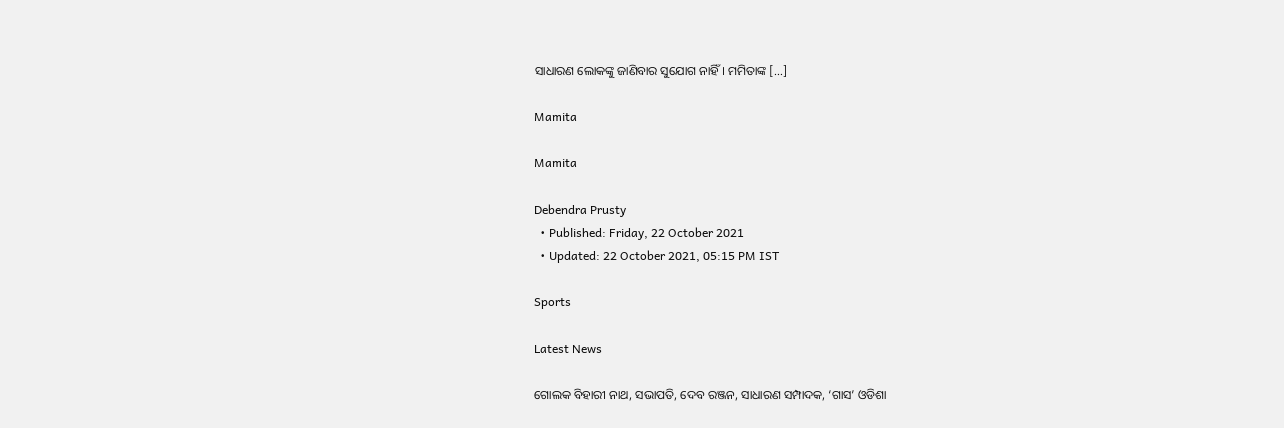ସାଧାରଣ ଲୋକଙ୍କୁ ଜାଣିବାର ସୁଯୋଗ ନାହିଁ। ମମିତାଙ୍କ […]

Mamita

Mamita

Debendra Prusty
  • Published: Friday, 22 October 2021
  • Updated: 22 October 2021, 05:15 PM IST

Sports

Latest News

ଗୋଲକ ବିହାରୀ ନାଥ, ସଭାପତି, ଦେବ ରଞ୍ଜନ, ସାଧାରଣ ସମ୍ପାଦକ, ‘ଗାସ’ ଓଡିଶା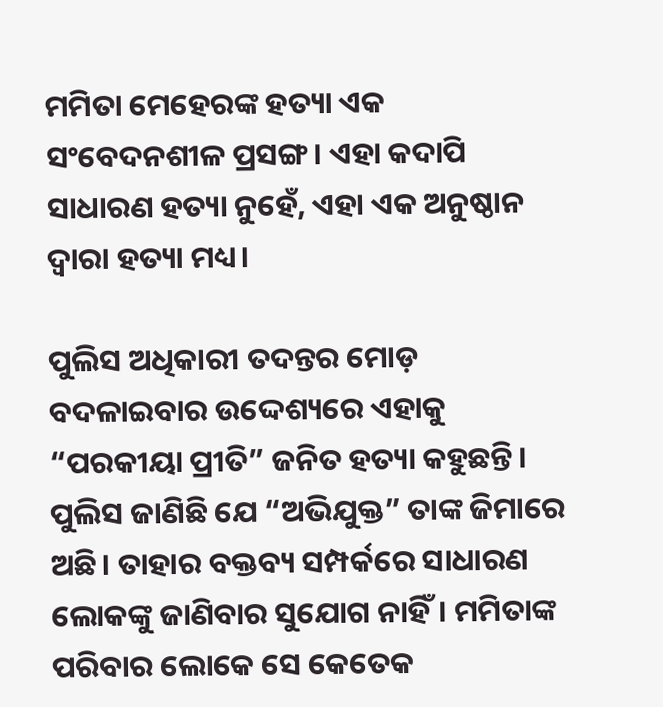ମମିତା ମେହେରଙ୍କ ହତ୍ୟା ଏକ ସଂବେଦନଶୀଳ ପ୍ରସଙ୍ଗ। ଏହା କଦାପି ସାଧାରଣ ହତ୍ୟା ନୁହେଁ, ଏହା ଏକ ଅନୁଷ୍ଠାନ ଦ୍ଵାରା ହତ୍ୟା ମଧ୍ୟ।

ପୁଲିସ ଅଧିକାରୀ ତଦନ୍ତର ମୋଡ଼ ବଦଳାଇବାର ଉଦ୍ଦେଶ୍ୟରେ ଏହାକୁ “ପରକୀୟା ପ୍ରୀତି” ଜନିତ ହତ୍ୟା କହୁଛନ୍ତି। ପୁଲିସ ଜାଣିଛି ଯେ “ଅଭିଯୁକ୍ତ” ତାଙ୍କ ଜିମାରେ ଅଛି। ତାହାର ବକ୍ତବ୍ୟ ସମ୍ପର୍କରେ ସାଧାରଣ ଲୋକଙ୍କୁ ଜାଣିବାର ସୁଯୋଗ ନାହିଁ। ମମିତାଙ୍କ ପରିବାର ଲୋକେ ସେ କେତେକ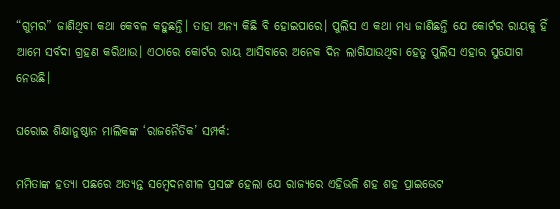“ଗୁମର” ଜାଣିଥିବା କଥା କେବଳ କହୁଛନ୍ତି। ତାହା ଅନ୍ୟ କିଛି ବି ହୋଇପାରେ। ପୁଲିସ ଏ କଥା ମଧ୍ୟ ଜାଣିଛନ୍ତି ଯେ କୋର୍ଟର ରାୟକୁ ହିଁ ଆମେ ସର୍ବଦା ଗ୍ରହଣ କରିଥାଉ। ଏଠାରେ କୋର୍ଟର ରାୟ ଆସିବାରେ ଅନେକ ଦିନ ଲାଗିଯାଉଥିବା ହେତୁ ପୁଲିସ ଏହାର ସୁଯୋଗ ନେଉଛି।

ଘରୋଇ ଶିକ୍ଷାନୁଷ୍ଠାନ ମାଲିକଙ୍କ ‘ରାଜନୈତିକ’ ସମ୍ପର୍କ:

ମମିତାଙ୍କ ହତ୍ୟା ପଛରେ ଅତ୍ୟନ୍ତ ସମ୍ବେଦନଶୀଳ ପ୍ରସଙ୍ଗ ହେଲା ଯେ ରାଜ୍ୟରେ ଏହିଭଳି ଶହ ଶହ ପ୍ରାଇଭେଟ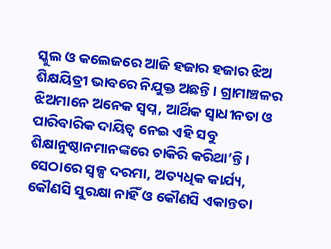ସ୍କୁଲ ଓ କଲେଜରେ ଆଜି ହଜାର ହଜାର ଝିଅ ଶିକ୍ଷୟିତ୍ରୀ ଭାବରେ ନିଯୁକ୍ତ ଅଛନ୍ତି। ଗ୍ରାମାଞ୍ଚଳର ଝିଅମାନେ ଅନେକ ସ୍ଵପ୍ନ, ଆର୍ଥିକ ସ୍ଵାଧୀନତା ଓ ପାରିବାରିକ ଦାୟିତ୍ଵ ନେଇ ଏହି ସବୁ ଶିକ୍ଷାନୁଷ୍ଠାନମାନଙ୍କରେ ଚାକିରି କରିଥା’ନ୍ତି। ସେଠାରେ ସ୍ୱଳ୍ପ ଦରମା, ଅତ୍ୟଧିକ କାର୍ଯ୍ୟ, କୌଣସି ସୁରକ୍ଷା ନାହିଁ ଓ କୌଣସି ଏକାନ୍ତତା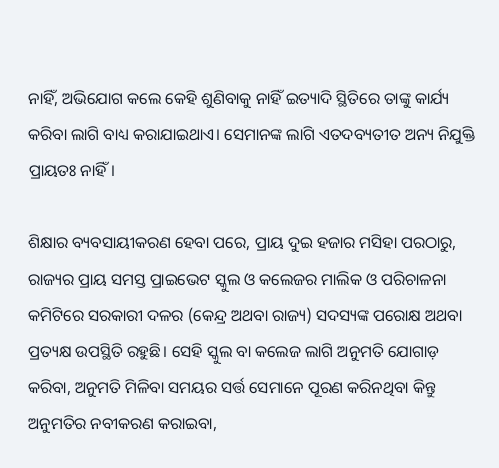ନାହିଁ, ଅଭିଯୋଗ କଲେ କେହି ଶୁଣିବାକୁ ନାହିଁ ଇତ୍ୟାଦି ସ୍ଥିତିରେ ତାଙ୍କୁ କାର୍ଯ୍ୟ କରିବା ଲାଗି ବାଧ୍ୟ କରାଯାଇଥାଏ। ସେମାନଙ୍କ ଲାଗି ଏତଦବ୍ୟତୀତ ଅନ୍ୟ ନିଯୁକ୍ତି ପ୍ରାୟତଃ ନାହିଁ।

ଶିକ୍ଷାର ବ୍ୟବସାୟୀକରଣ ହେବା ପରେ, ପ୍ରାୟ ଦୁଇ ହଜାର ମସିହା ପରଠାରୁ, ରାଜ୍ୟର ପ୍ରାୟ ସମସ୍ତ ପ୍ରାଇଭେଟ ସ୍କୁଲ ଓ କଲେଜର ମାଲିକ ଓ ପରିଚାଳନା କମିଟିରେ ସରକାରୀ ଦଳର (କେନ୍ଦ୍ର ଅଥବା ରାଜ୍ୟ) ସଦସ୍ୟଙ୍କ ପରୋକ୍ଷ ଅଥବା ପ୍ରତ୍ୟକ୍ଷ ଉପସ୍ଥିତି ରହୁଛି। ସେହି ସ୍କୁଲ ବା କଲେଜ ଲାଗି ଅନୁମତି ଯୋଗାଡ଼ କରିବା, ଅନୁମତି ମିଳିବା ସମୟର ସର୍ତ୍ତ ସେମାନେ ପୂରଣ କରିନଥିବା କିନ୍ତୁ ଅନୁମତିର ନବୀକରଣ କରାଇବା,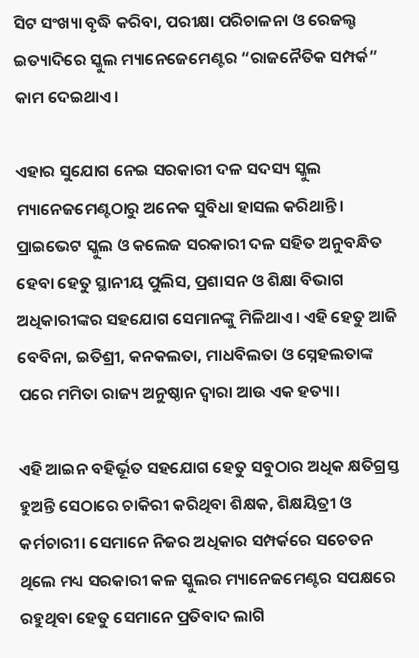ସିଟ ସଂଖ୍ୟା ବୃଦ୍ଧି କରିବା, ପରୀକ୍ଷା ପରିଚାଳନା ଓ ରେଜଲ୍ଟ ଇତ୍ୟାଦିରେ ସ୍କୁଲ ମ୍ୟାନେଜେମେଣ୍ଟର “ରାଜନୈତିକ ସମ୍ପର୍କ” କାମ ଦେଇଥାଏ।

ଏହାର ସୁଯୋଗ ନେଇ ସରକାରୀ ଦଳ ସଦସ୍ୟ ସ୍କୁଲ ମ୍ୟାନେଜମେଣ୍ଟଠାରୁ ଅନେକ ସୁବିଧା ହାସଲ କରିଥାନ୍ତି। ପ୍ରାଇଭେଟ ସ୍କୁଲ ଓ କଲେଜ ସରକାରୀ ଦଳ ସହିତ ଅନୁବନ୍ଧିତ ହେବା ହେତୁ ସ୍ଥାନୀୟ ପୁଲିସ, ପ୍ରଶାସନ ଓ ଶିକ୍ଷା ବିଭାଗ ଅଧିକାରୀଙ୍କର ସହଯୋଗ ସେମାନଙ୍କୁ ମିଳିଥାଏ। ଏହି ହେତୁ ଆଜି ବେବିନା, ଇତିଶ୍ରୀ, କନକଲତା, ମାଧବିଲତା ଓ ସ୍ନେହଲତାଙ୍କ ପରେ ମମିତା ରାଜ୍ୟ ଅନୁଷ୍ଠାନ ଦ୍ଵାରା ଆଉ ଏକ ହତ୍ୟା।

ଏହି ଆଇନ ବହିର୍ଭୂତ ସହଯୋଗ ହେତୁ ସବୁଠାର ଅଧିକ କ୍ଷତିଗ୍ରସ୍ତ ହୁଅନ୍ତି ସେଠାରେ ଚାକିରୀ କରିଥିବା ଶିକ୍ଷକ, ଶିକ୍ଷୟିତ୍ରୀ ଓ କର୍ମଚାରୀ। ସେମାନେ ନିଜର ଅଧିକାର ସମ୍ପର୍କରେ ସଚେତନ ଥିଲେ ମଧ୍ୟ ସରକାରୀ କଳ ସ୍କୁଲର ମ୍ୟାନେଜମେଣ୍ଟର ସପକ୍ଷରେ ରହୁଥିବା ହେତୁ ସେମାନେ ପ୍ରତିବାଦ ଲାଗି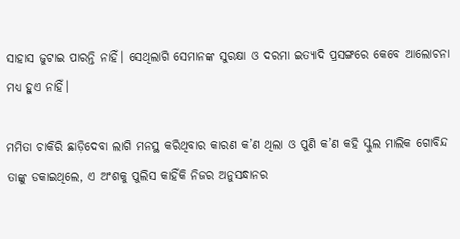ସାହାସ ଜୁଟାଇ ପାରନ୍ତି ନାହିଁ। ସେଥିଲାଗି ସେମାନଙ୍କ ସୁରକ୍ଷା ଓ ଦରମା ଇତ୍ୟାଦି ପ୍ରସଙ୍ଗରେ କେବେ ଆଲୋଚନା ମଧ୍ୟ ହୁଏ ନାହିଁ।

ମମିତା ଚାକିରି ଛାଡ଼ିଦେବା ଲାଗି ମନସ୍ଥ କରିଥିବାର କାରଣ କ’ଣ ଥିଲା ଓ ପୁଣି କ’ଣ କହି ସ୍କୁଲ ମାଲିକ ଗୋବିନ୍ଦ ତାଙ୍କୁ ଡକାଇଥିଲେ, ଏ ଅଂଶକୁ ପୁଲିସ କାହିଁକି ନିଜର ଅନୁସନ୍ଧାନର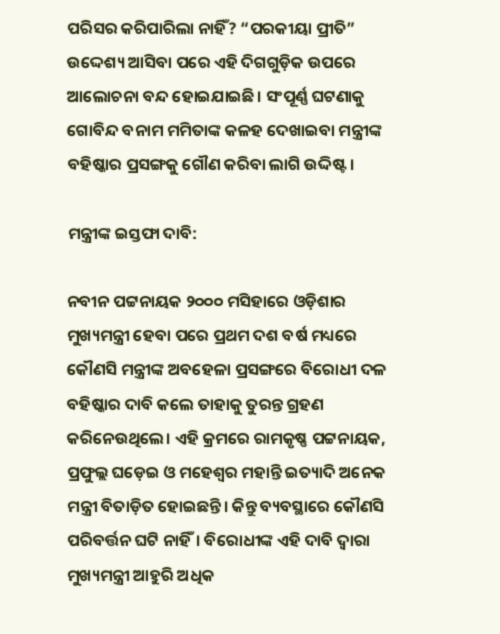ପରିସର କରିପାରିଲା ନାହିଁ? “ପରକୀୟା ପ୍ରୀତି” ଉଦ୍ଦେଶ୍ୟ ଆସିବା ପରେ ଏହି ଦିଗଗୁଡ଼ିକ ଉପରେ ଆଲୋଚନା ବନ୍ଦ ହୋଇଯାଇଛି। ସଂପୂର୍ଣ୍ଣ ଘଟଣାକୁ ଗୋବିନ୍ଦ ବନାମ ମମିତାଙ୍କ କଳହ ଦେଖାଇବା ମନ୍ତ୍ରୀଙ୍କ ବହିଷ୍କାର ପ୍ରସଙ୍ଗକୁ ଗୌଣ କରିବା ଲାଗି ଉଦ୍ଦିଷ୍ଟ।

ମନ୍ତ୍ରୀଙ୍କ ଇସ୍ତଫା ଦାବି:

ନବୀନ ପଟ୍ଟନାୟକ ୨୦୦୦ ମସିହାରେ ଓଡ଼ିଶାର ମୁଖ୍ୟମନ୍ତ୍ରୀ ହେବା ପରେ ପ୍ରଥମ ଦଶ ବର୍ଷ ମଧ୍ୟରେ କୌଣସି ମନ୍ତ୍ରୀଙ୍କ ଅବହେଳା ପ୍ରସଙ୍ଗରେ ବିରୋଧୀ ଦଳ ବହିଷ୍କାର ଦାବି କଲେ ତାହାକୁ ତୁରନ୍ତ ଗ୍ରହଣ କରିନେଉଥିଲେ। ଏହି କ୍ରମରେ ରାମକୃଷ୍ଣ ପଟ୍ଟନାୟକ, ପ୍ରଫୁଲ୍ଲ ଘଡ଼େଇ ଓ ମହେଶ୍ଵର ମହାନ୍ତି ଇତ୍ୟାଦି ଅନେକ ମନ୍ତ୍ରୀ ବିତାଡ଼ିତ ହୋଇଛନ୍ତି। କିନ୍ତୁ ବ୍ୟବସ୍ଥାରେ କୌଣସି ପରିବର୍ତ୍ତନ ଘଟି ନାହିଁ। ବିରୋଧୀଙ୍କ ଏହି ଦାବି ଦ୍ଵାରା ମୁଖ୍ୟମନ୍ତ୍ରୀ ଆହୁରି ଅଧିକ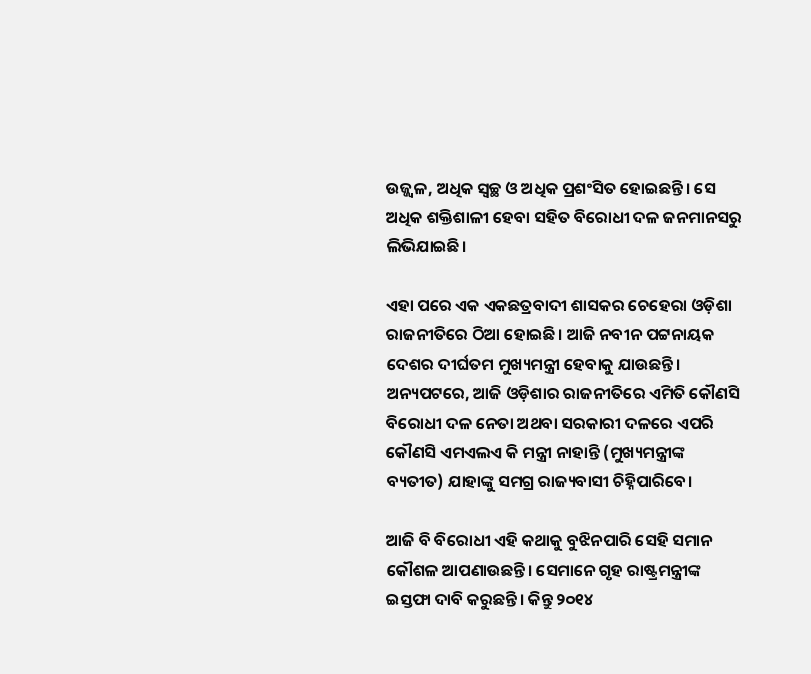ଉଜ୍ଜ୍ଵଳ, ଅଧିକ ସ୍ଵଚ୍ଛ ଓ ଅଧିକ ପ୍ରଶଂସିତ ହୋଇଛନ୍ତି। ସେ ଅଧିକ ଶକ୍ତିଶାଳୀ ହେବା ସହିତ ବିରୋଧୀ ଦଳ ଜନମାନସରୁ ଲିଭିଯାଇଛି।

ଏହା ପରେ ଏକ ଏକଛତ୍ରବାଦୀ ଶାସକର ଚେହେରା ଓଡ଼ିଶା ରାଜନୀତିରେ ଠିଆ ହୋଇଛି। ଆଜି ନବୀନ ପଟ୍ଟନାୟକ ଦେଶର ଦୀର୍ଘତମ ମୁଖ୍ୟମନ୍ତ୍ରୀ ହେବାକୁ ଯାଉଛନ୍ତି। ଅନ୍ୟପଟରେ, ଆଜି ଓଡ଼ିଶାର ରାଜନୀତିରେ ଏମିତି କୌଣସି ବିରୋଧୀ ଦଳ ନେତା ଅଥବା ସରକାରୀ ଦଳରେ ଏପରି କୌଣସି ଏମଏଲଏ କି ମନ୍ତ୍ରୀ ନାହାନ୍ତି (ମୁଖ୍ୟମନ୍ତ୍ରୀଙ୍କ ବ୍ୟତୀତ) ଯାହାଙ୍କୁ ସମଗ୍ର ରାଜ୍ୟବାସୀ ଚିହ୍ନିପାରିବେ।

ଆଜି ବି ବିରୋଧୀ ଏହି କଥାକୁ ବୁଝିନପାରି ସେହି ସମାନ କୌଶଳ ଆପଣାଉଛନ୍ତି। ସେମାନେ ଗୃହ ରାଷ୍ଟ୍ରମନ୍ତ୍ରୀଙ୍କ ଇସ୍ତଫା ଦାବି କରୁଛନ୍ତି। କିନ୍ତୁ ୨୦୧୪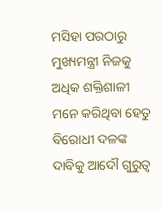ମସିହା ପରଠାରୁ ମୁଖ୍ୟମନ୍ତ୍ରୀ ନିଜକୁ ଅଧିକ ଶକ୍ତିଶାଳୀ ମନେ କରିଥିବା ହେତୁ ବିରୋଧୀ ଦଳଙ୍କ ଦାବିକୁ ଆଦୌ ଗୁରୁତ୍ଵ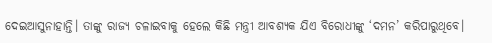ଦେଇଆସୁନାହାନ୍ତି। ତାଙ୍କୁ ରାଜ୍ୟ ଚଳାଇବାକୁ ହେଲେ କିଛି ମନ୍ତ୍ରୀ ଆବଶ୍ୟକ ଯିଏ ବିରୋଧୀଙ୍କୁ ‘ଦମନ’ କରିପାରୁଥିବେ।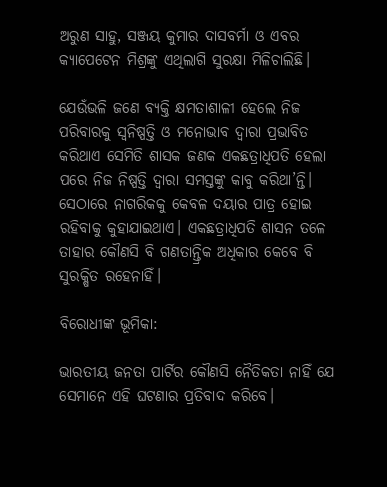ଅରୁଣ ସାହୁ, ସଞ୍ଜୟ କୁମାର ଦାସବର୍ମା ଓ ଏବର କ୍ୟାପେଟେନ ମିଶ୍ରଙ୍କୁ ଏଥିଲାଗି ସୁରକ୍ଷା ମିଳିଚାଲିଛି।

ଯେଉଁଭଳି ଜଣେ ବ୍ୟକ୍ତି କ୍ଷମତାଶାଳୀ ହେଲେ ନିଜ ପରିବାରକୁ ସ୍ଵନିଷ୍ପତ୍ତି ଓ ମନୋଭାବ ଦ୍ଵାରା ପ୍ରଭାବିତ କରିଥାଏ ସେମିତି ଶାସକ ଜଣକ ଏକଛତ୍ରାଧିପତି ହେଲା ପରେ ନିଜ ନିଷ୍ପତ୍ତି ଦ୍ଵାରା ସମସ୍ତଙ୍କୁ କାବୁ କରିଥା’ନ୍ତି। ସେଠାରେ ନାଗରିକକୁ କେବଳ ଦୟାର ପାତ୍ର ହୋଇ ରହିବାକୁ କୁହାଯାଇଥାଏ। ଏକଛତ୍ରାଧିପତି ଶାସନ ତଳେ ତାହାର କୌଣସି ବି ଗଣତାନ୍ତ୍ରିକ ଅଧିକାର କେବେ ବି ସୁରକ୍ଷିତ ରହେନାହିଁ।

ବିରୋଧୀଙ୍କ ଭୂମିକା:

ଭାରତୀୟ ଜନତା ପାର୍ଟିର କୌଣସି ନୈତିକତା ନାହିଁ ଯେ ସେମାନେ ଏହି ଘଟଣାର ପ୍ରତିବାଦ କରିବେ।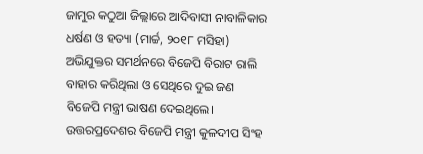ଜାମୁର କଠୁଆ ଜିଲ୍ଲାରେ ଆଦିବାସୀ ନାବାଳିକାର ଧର୍ଷଣ ଓ ହତ୍ୟା (ମାର୍ଚ୍ଚ, ୨୦୧୮ ମସିହା) ଅଭିଯୁକ୍ତର ସମର୍ଥନରେ ବିଜେପି ବିରାଟ ରାଲି ବାହାର କରିଥିଲା ଓ ସେଥିରେ ଦୁଇ ଜଣ ବିଜେପି ମନ୍ତ୍ରୀ ଭାଷଣ ଦେଇଥିଲେ। ଉତ୍ତରପ୍ରଦେଶର ବିଜେପି ମନ୍ତ୍ରୀ କୁଳଦୀପ ସିଂହ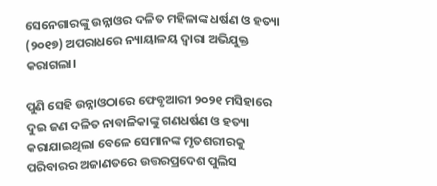ସେନେଗାରଙ୍କୁ ଉନ୍ନାଓର ଦଳିତ ମହିଳାଙ୍କ ଧର୍ଷଣ ଓ ହତ୍ୟା (୨୦୧୭) ଅପରାଧରେ ନ୍ୟାୟାଳୟ ଦ୍ଵାରା ଅଭିଯୁକ୍ତ କରାଗଲା।

ପୁଣି ସେହି ଉନ୍ନାଓଠାରେ ଫେବୃଆରୀ ୨୦୨୧ ମସିହାରେ ଦୁଇ ଜଣ ଦଳିତ ନାବାଳିକାଙ୍କୁ ଗଣଧର୍ଷଣ ଓ ହତ୍ୟା କରାଯାଇଥିଲା ବେଳେ ସେମାନଙ୍କ ମୃତଶରୀରକୁ ପରିବାରର ଅଜାଣତରେ ଉତ୍ତରପ୍ରଦେଶ ପୁଲିସ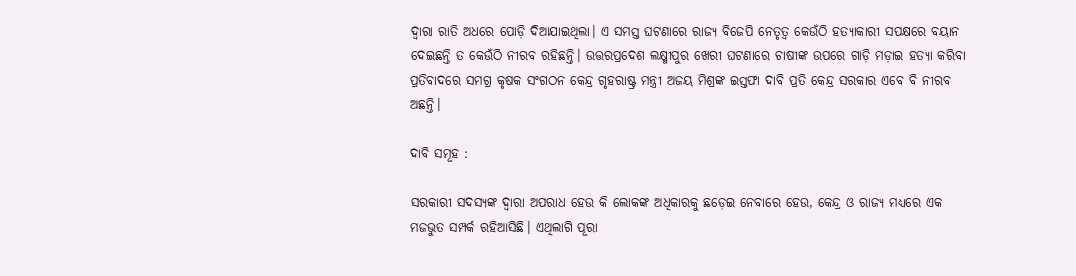ଦ୍ଵାରା ରାତି ଅଧରେ ପୋଡ଼ି ଦିଆଯାଇଥିଲା। ଏ ସମସ୍ତ ଘଟଣାରେ ରାଜ୍ୟ ବିଜେପି ନେତୃତ୍ଵ କେଉଁଠି ହତ୍ୟାକାରୀ ସପକ୍ଷରେ ବୟାନ ଦେଇଛନ୍ତି ତ କେଉଁଠି ନୀରବ ରହିଛନ୍ତି। ଉତ୍ତରପ୍ରଦେଶ ଲକ୍ଷ୍ମୀପୁର ଖେରୀ ଘଟଣାରେ ଚାଷୀଙ୍କ ଉପରେ ଗାଡ଼ି ମଡ଼ାଇ ହତ୍ୟା କରିବା ପ୍ରତିବାଦରେ ସମଗ୍ର କୃଷକ ସଂଗଠନ କେନ୍ଦ୍ର ଗୃହରାଷ୍ଟ୍ର ମନ୍ତ୍ରୀ ଅଜୟ ମିଶ୍ରଙ୍କ ଇସ୍ତଫା ଦାବି ପ୍ରତି କେନ୍ଦ୍ର ସରକାର ଏବେ ବି ନୀରବ ଅଛନ୍ତି।

ଦାବି ସମୂହ :

ସରକାରୀ ସଦସ୍ୟଙ୍କ ଦ୍ଵାରା ଅପରାଧ ହେଉ କି ଲୋକଙ୍କ ଅଧିକାରକୁ ଛଡ଼େଇ ନେବାରେ ହେଉ, କେନ୍ଦ୍ର ଓ ରାଜ୍ୟ ମଧ୍ୟରେ ଏକ ମଜଭୁତ ସମ୍ପର୍କ ରହିଆସିଛି। ଏଥିଲାଗି ପୂରା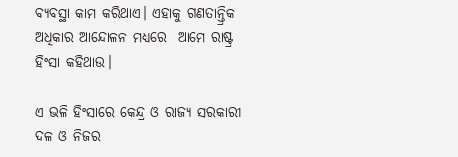ବ୍ୟବସ୍ଥା କାମ କରିଥାଏ। ଏହାକୁ ଗଣତାନ୍ତ୍ରିକ ଅଧିକାର ଆନ୍ଦୋଳନ ମଧ୍ୟରେ  ଆମେ ରାଷ୍ଟ୍ର ହିଂସା କହିଥାଉ।

ଏ ଭଳି ହିଂସାରେ କେନ୍ଦ୍ର ଓ ରାଜ୍ୟ ସରକାରୀ ଦଳ ଓ ନିଜର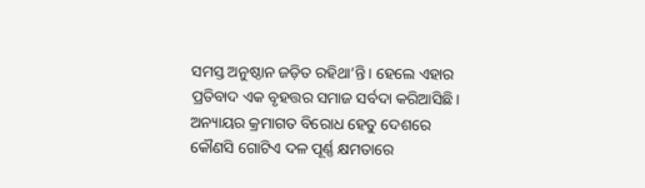ସମସ୍ତ ଅନୁଷ୍ଠାନ ଜଡ଼ିତ ରହିଥା’ନ୍ତି। ହେଲେ ଏହାର ପ୍ରତିବାଦ ଏକ ବୃହତ୍ତର ସମାଜ ସର୍ବଦା କରିଆସିଛି। ଅନ୍ୟାୟର କ୍ରମାଗତ ବିରୋଧ ହେତୁ ଦେଶରେ କୌଣସି ଗୋଟିଏ ଦଳ ପୂର୍ଣ୍ଣ କ୍ଷମତାରେ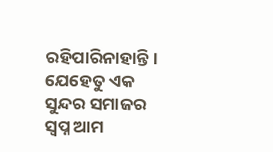ରହିପାରିନାହାନ୍ତି। ଯେହେତୁ ଏକ ସୁନ୍ଦର ସମାଜର ସ୍ଵପ୍ନ ଆମ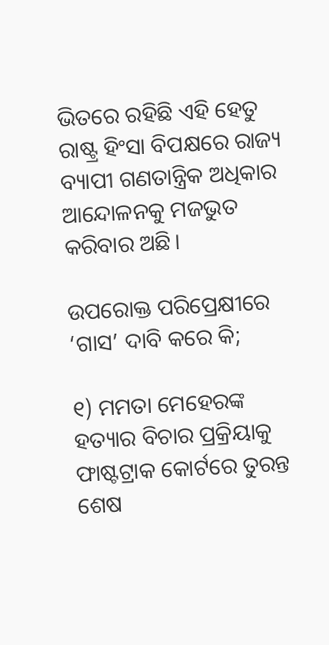ଭିତରେ ରହିଛି ଏହି ହେତୁ ରାଷ୍ଟ୍ର ହିଂସା ବିପକ୍ଷରେ ରାଜ୍ୟ ବ୍ୟାପୀ ଗଣତାନ୍ତ୍ରିକ ଅଧିକାର ଆନ୍ଦୋଳନକୁ ମଜଭୁତ କରିବାର ଅଛି।

ଉପରୋକ୍ତ ପରିପ୍ରେକ୍ଷୀରେ ‘ଗାସ’ ଦାବି କରେ କି;

୧) ମମତା ମେହେରଙ୍କ ହତ୍ୟାର ବିଚାର ପ୍ରକ୍ରିୟାକୁ ଫାଷ୍ଟଟ୍ରାକ କୋର୍ଟରେ ତୁରନ୍ତ ଶେଷ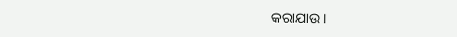କରାଯାଉ।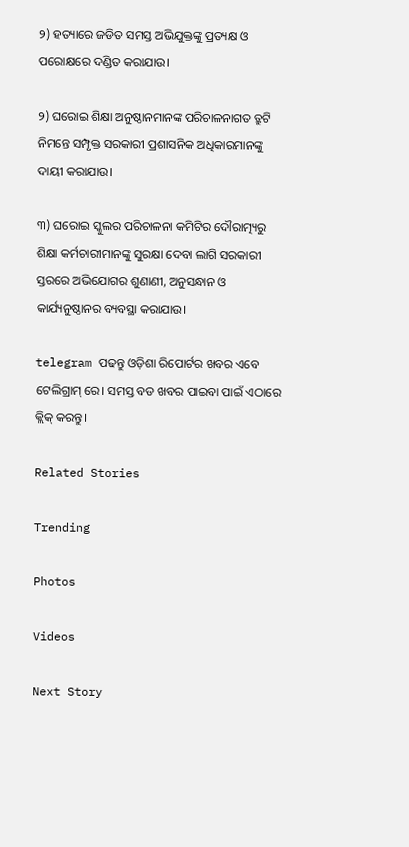୨) ହତ୍ୟାରେ ଜଡିତ ସମସ୍ତ ଅଭିଯୁକ୍ତଙ୍କୁ ପ୍ରତ୍ୟକ୍ଷ ଓ ପରୋକ୍ଷରେ ଦଣ୍ଡିତ କରାଯାଉ।

୨) ଘରୋଇ ଶିକ୍ଷା ଅନୁଷ୍ଠାନମାନଙ୍କ ପରିଚାଳନାଗତ ତ୍ରୁଟି ନିମନ୍ତେ ସମ୍ପୃକ୍ତ ସରକାରୀ ପ୍ରଶାସନିକ ଅଧିକାରମାନଙ୍କୁ ଦାୟୀ କରାଯାଉ।

୩) ଘରୋଇ ସ୍କୁଲର ପରିଚାଳନା କମିଟିର ଦୌରାତ୍ମ୍ୟରୁ ଶିକ୍ଷା କର୍ମଚାରୀମାନଙ୍କୁ ସୁରକ୍ଷା ଦେବା ଲାଗି ସରକାରୀ ସ୍ତରରେ ଅଭିଯୋଗର ଶୁଣାଣୀ, ଅନୁସନ୍ଧାନ ଓ କାର୍ଯ୍ୟନୁଷ୍ଠାନର ବ୍ୟବସ୍ଥା କରାଯାଉ।

telegram ପଢନ୍ତୁ ଓଡ଼ିଶା ରିପୋର୍ଟର ଖବର ଏବେ ଟେଲିଗ୍ରାମ୍ ରେ। ସମସ୍ତ ବଡ ଖବର ପାଇବା ପାଇଁ ଏଠାରେ କ୍ଲିକ୍ କରନ୍ତୁ।

Related Stories

Trending

Photos

Videos

Next Story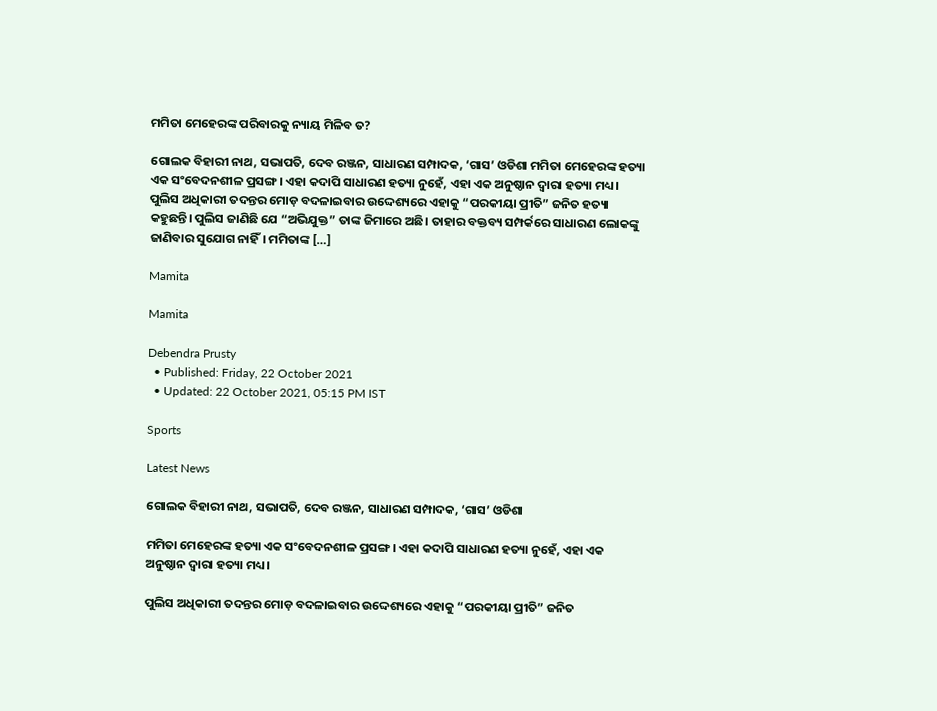ମମିତା ମେହେରଙ୍କ ପରିବାରକୁ ନ୍ୟାୟ ମିଳିବ ତ?

ଗୋଲକ ବିହାରୀ ନାଥ, ସଭାପତି, ଦେବ ରଞ୍ଜନ, ସାଧାରଣ ସମ୍ପାଦକ, ‘ଗାସ’ ଓଡିଶା ମମିତା ମେହେରଙ୍କ ହତ୍ୟା ଏକ ସଂବେଦନଶୀଳ ପ୍ରସଙ୍ଗ। ଏହା କଦାପି ସାଧାରଣ ହତ୍ୟା ନୁହେଁ, ଏହା ଏକ ଅନୁଷ୍ଠାନ ଦ୍ଵାରା ହତ୍ୟା ମଧ୍ୟ। ପୁଲିସ ଅଧିକାରୀ ତଦନ୍ତର ମୋଡ଼ ବଦଳାଇବାର ଉଦ୍ଦେଶ୍ୟରେ ଏହାକୁ “ପରକୀୟା ପ୍ରୀତି” ଜନିତ ହତ୍ୟା କହୁଛନ୍ତି। ପୁଲିସ ଜାଣିଛି ଯେ “ଅଭିଯୁକ୍ତ” ତାଙ୍କ ଜିମାରେ ଅଛି। ତାହାର ବକ୍ତବ୍ୟ ସମ୍ପର୍କରେ ସାଧାରଣ ଲୋକଙ୍କୁ ଜାଣିବାର ସୁଯୋଗ ନାହିଁ। ମମିତାଙ୍କ […]

Mamita

Mamita

Debendra Prusty
  • Published: Friday, 22 October 2021
  • Updated: 22 October 2021, 05:15 PM IST

Sports

Latest News

ଗୋଲକ ବିହାରୀ ନାଥ, ସଭାପତି, ଦେବ ରଞ୍ଜନ, ସାଧାରଣ ସମ୍ପାଦକ, ‘ଗାସ’ ଓଡିଶା

ମମିତା ମେହେରଙ୍କ ହତ୍ୟା ଏକ ସଂବେଦନଶୀଳ ପ୍ରସଙ୍ଗ। ଏହା କଦାପି ସାଧାରଣ ହତ୍ୟା ନୁହେଁ, ଏହା ଏକ ଅନୁଷ୍ଠାନ ଦ୍ଵାରା ହତ୍ୟା ମଧ୍ୟ।

ପୁଲିସ ଅଧିକାରୀ ତଦନ୍ତର ମୋଡ଼ ବଦଳାଇବାର ଉଦ୍ଦେଶ୍ୟରେ ଏହାକୁ “ପରକୀୟା ପ୍ରୀତି” ଜନିତ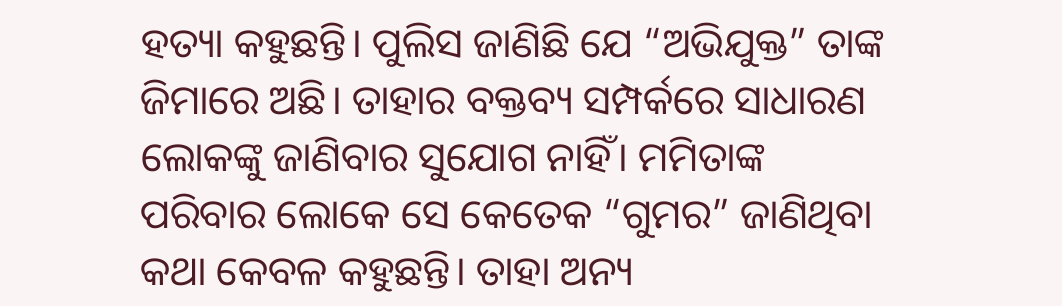ହତ୍ୟା କହୁଛନ୍ତି। ପୁଲିସ ଜାଣିଛି ଯେ “ଅଭିଯୁକ୍ତ” ତାଙ୍କ ଜିମାରେ ଅଛି। ତାହାର ବକ୍ତବ୍ୟ ସମ୍ପର୍କରେ ସାଧାରଣ ଲୋକଙ୍କୁ ଜାଣିବାର ସୁଯୋଗ ନାହିଁ। ମମିତାଙ୍କ ପରିବାର ଲୋକେ ସେ କେତେକ “ଗୁମର” ଜାଣିଥିବା କଥା କେବଳ କହୁଛନ୍ତି। ତାହା ଅନ୍ୟ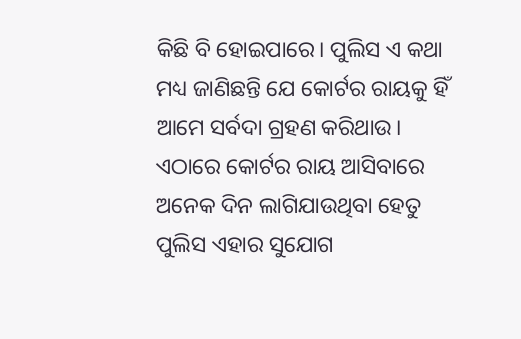କିଛି ବି ହୋଇପାରେ। ପୁଲିସ ଏ କଥା ମଧ୍ୟ ଜାଣିଛନ୍ତି ଯେ କୋର୍ଟର ରାୟକୁ ହିଁ ଆମେ ସର୍ବଦା ଗ୍ରହଣ କରିଥାଉ। ଏଠାରେ କୋର୍ଟର ରାୟ ଆସିବାରେ ଅନେକ ଦିନ ଲାଗିଯାଉଥିବା ହେତୁ ପୁଲିସ ଏହାର ସୁଯୋଗ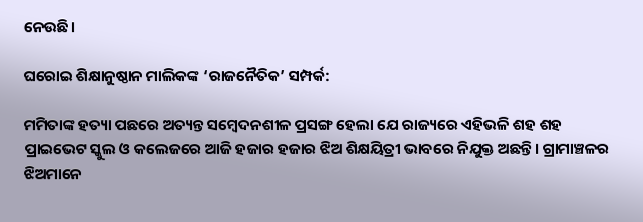ନେଉଛି।

ଘରୋଇ ଶିକ୍ଷାନୁଷ୍ଠାନ ମାଲିକଙ୍କ ‘ରାଜନୈତିକ’ ସମ୍ପର୍କ:

ମମିତାଙ୍କ ହତ୍ୟା ପଛରେ ଅତ୍ୟନ୍ତ ସମ୍ବେଦନଶୀଳ ପ୍ରସଙ୍ଗ ହେଲା ଯେ ରାଜ୍ୟରେ ଏହିଭଳି ଶହ ଶହ ପ୍ରାଇଭେଟ ସ୍କୁଲ ଓ କଲେଜରେ ଆଜି ହଜାର ହଜାର ଝିଅ ଶିକ୍ଷୟିତ୍ରୀ ଭାବରେ ନିଯୁକ୍ତ ଅଛନ୍ତି। ଗ୍ରାମାଞ୍ଚଳର ଝିଅମାନେ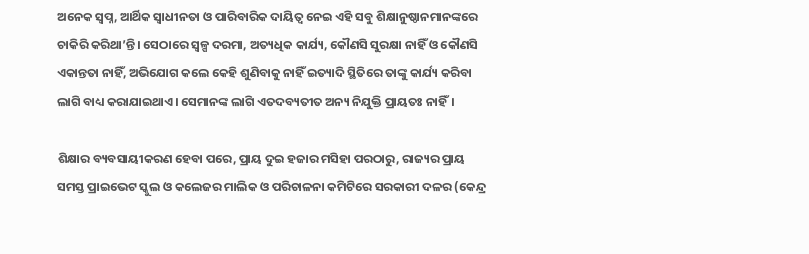ଅନେକ ସ୍ଵପ୍ନ, ଆର୍ଥିକ ସ୍ଵାଧୀନତା ଓ ପାରିବାରିକ ଦାୟିତ୍ଵ ନେଇ ଏହି ସବୁ ଶିକ୍ଷାନୁଷ୍ଠାନମାନଙ୍କରେ ଚାକିରି କରିଥା’ନ୍ତି। ସେଠାରେ ସ୍ୱଳ୍ପ ଦରମା, ଅତ୍ୟଧିକ କାର୍ଯ୍ୟ, କୌଣସି ସୁରକ୍ଷା ନାହିଁ ଓ କୌଣସି ଏକାନ୍ତତା ନାହିଁ, ଅଭିଯୋଗ କଲେ କେହି ଶୁଣିବାକୁ ନାହିଁ ଇତ୍ୟାଦି ସ୍ଥିତିରେ ତାଙ୍କୁ କାର୍ଯ୍ୟ କରିବା ଲାଗି ବାଧ୍ୟ କରାଯାଇଥାଏ। ସେମାନଙ୍କ ଲାଗି ଏତଦବ୍ୟତୀତ ଅନ୍ୟ ନିଯୁକ୍ତି ପ୍ରାୟତଃ ନାହିଁ।

ଶିକ୍ଷାର ବ୍ୟବସାୟୀକରଣ ହେବା ପରେ, ପ୍ରାୟ ଦୁଇ ହଜାର ମସିହା ପରଠାରୁ, ରାଜ୍ୟର ପ୍ରାୟ ସମସ୍ତ ପ୍ରାଇଭେଟ ସ୍କୁଲ ଓ କଲେଜର ମାଲିକ ଓ ପରିଚାଳନା କମିଟିରେ ସରକାରୀ ଦଳର (କେନ୍ଦ୍ର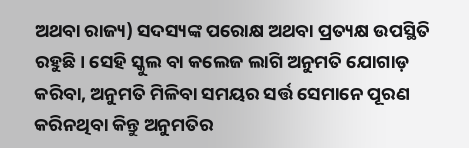ଅଥବା ରାଜ୍ୟ) ସଦସ୍ୟଙ୍କ ପରୋକ୍ଷ ଅଥବା ପ୍ରତ୍ୟକ୍ଷ ଉପସ୍ଥିତି ରହୁଛି। ସେହି ସ୍କୁଲ ବା କଲେଜ ଲାଗି ଅନୁମତି ଯୋଗାଡ଼ କରିବା, ଅନୁମତି ମିଳିବା ସମୟର ସର୍ତ୍ତ ସେମାନେ ପୂରଣ କରିନଥିବା କିନ୍ତୁ ଅନୁମତିର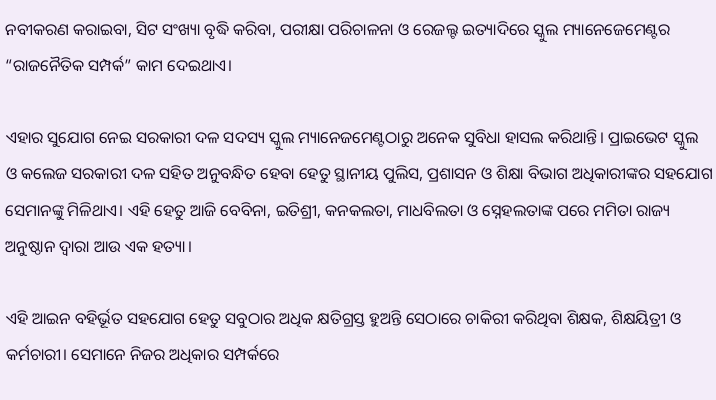ନବୀକରଣ କରାଇବା, ସିଟ ସଂଖ୍ୟା ବୃଦ୍ଧି କରିବା, ପରୀକ୍ଷା ପରିଚାଳନା ଓ ରେଜଲ୍ଟ ଇତ୍ୟାଦିରେ ସ୍କୁଲ ମ୍ୟାନେଜେମେଣ୍ଟର “ରାଜନୈତିକ ସମ୍ପର୍କ” କାମ ଦେଇଥାଏ।

ଏହାର ସୁଯୋଗ ନେଇ ସରକାରୀ ଦଳ ସଦସ୍ୟ ସ୍କୁଲ ମ୍ୟାନେଜମେଣ୍ଟଠାରୁ ଅନେକ ସୁବିଧା ହାସଲ କରିଥାନ୍ତି। ପ୍ରାଇଭେଟ ସ୍କୁଲ ଓ କଲେଜ ସରକାରୀ ଦଳ ସହିତ ଅନୁବନ୍ଧିତ ହେବା ହେତୁ ସ୍ଥାନୀୟ ପୁଲିସ, ପ୍ରଶାସନ ଓ ଶିକ୍ଷା ବିଭାଗ ଅଧିକାରୀଙ୍କର ସହଯୋଗ ସେମାନଙ୍କୁ ମିଳିଥାଏ। ଏହି ହେତୁ ଆଜି ବେବିନା, ଇତିଶ୍ରୀ, କନକଲତା, ମାଧବିଲତା ଓ ସ୍ନେହଲତାଙ୍କ ପରେ ମମିତା ରାଜ୍ୟ ଅନୁଷ୍ଠାନ ଦ୍ଵାରା ଆଉ ଏକ ହତ୍ୟା।

ଏହି ଆଇନ ବହିର୍ଭୂତ ସହଯୋଗ ହେତୁ ସବୁଠାର ଅଧିକ କ୍ଷତିଗ୍ରସ୍ତ ହୁଅନ୍ତି ସେଠାରେ ଚାକିରୀ କରିଥିବା ଶିକ୍ଷକ, ଶିକ୍ଷୟିତ୍ରୀ ଓ କର୍ମଚାରୀ। ସେମାନେ ନିଜର ଅଧିକାର ସମ୍ପର୍କରେ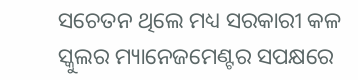ସଚେତନ ଥିଲେ ମଧ୍ୟ ସରକାରୀ କଳ ସ୍କୁଲର ମ୍ୟାନେଜମେଣ୍ଟର ସପକ୍ଷରେ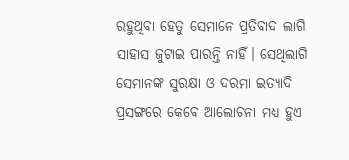ରହୁଥିବା ହେତୁ ସେମାନେ ପ୍ରତିବାଦ ଲାଗି ସାହାସ ଜୁଟାଇ ପାରନ୍ତି ନାହିଁ। ସେଥିଲାଗି ସେମାନଙ୍କ ସୁରକ୍ଷା ଓ ଦରମା ଇତ୍ୟାଦି ପ୍ରସଙ୍ଗରେ କେବେ ଆଲୋଚନା ମଧ୍ୟ ହୁଏ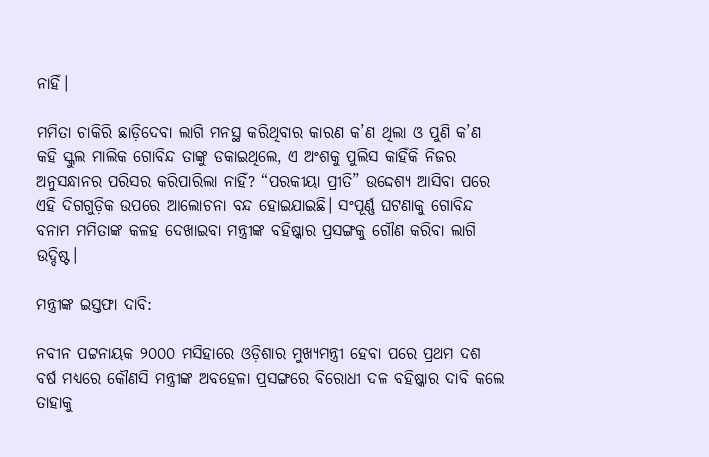ନାହିଁ।

ମମିତା ଚାକିରି ଛାଡ଼ିଦେବା ଲାଗି ମନସ୍ଥ କରିଥିବାର କାରଣ କ’ଣ ଥିଲା ଓ ପୁଣି କ’ଣ କହି ସ୍କୁଲ ମାଲିକ ଗୋବିନ୍ଦ ତାଙ୍କୁ ଡକାଇଥିଲେ, ଏ ଅଂଶକୁ ପୁଲିସ କାହିଁକି ନିଜର ଅନୁସନ୍ଧାନର ପରିସର କରିପାରିଲା ନାହିଁ? “ପରକୀୟା ପ୍ରୀତି” ଉଦ୍ଦେଶ୍ୟ ଆସିବା ପରେ ଏହି ଦିଗଗୁଡ଼ିକ ଉପରେ ଆଲୋଚନା ବନ୍ଦ ହୋଇଯାଇଛି। ସଂପୂର୍ଣ୍ଣ ଘଟଣାକୁ ଗୋବିନ୍ଦ ବନାମ ମମିତାଙ୍କ କଳହ ଦେଖାଇବା ମନ୍ତ୍ରୀଙ୍କ ବହିଷ୍କାର ପ୍ରସଙ୍ଗକୁ ଗୌଣ କରିବା ଲାଗି ଉଦ୍ଦିଷ୍ଟ।

ମନ୍ତ୍ରୀଙ୍କ ଇସ୍ତଫା ଦାବି:

ନବୀନ ପଟ୍ଟନାୟକ ୨୦୦୦ ମସିହାରେ ଓଡ଼ିଶାର ମୁଖ୍ୟମନ୍ତ୍ରୀ ହେବା ପରେ ପ୍ରଥମ ଦଶ ବର୍ଷ ମଧ୍ୟରେ କୌଣସି ମନ୍ତ୍ରୀଙ୍କ ଅବହେଳା ପ୍ରସଙ୍ଗରେ ବିରୋଧୀ ଦଳ ବହିଷ୍କାର ଦାବି କଲେ ତାହାକୁ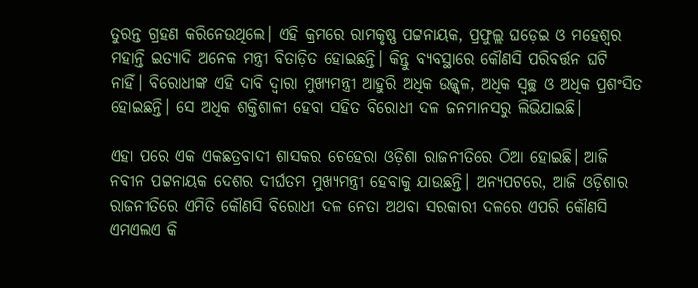ତୁରନ୍ତ ଗ୍ରହଣ କରିନେଉଥିଲେ। ଏହି କ୍ରମରେ ରାମକୃଷ୍ଣ ପଟ୍ଟନାୟକ, ପ୍ରଫୁଲ୍ଲ ଘଡ଼େଇ ଓ ମହେଶ୍ଵର ମହାନ୍ତି ଇତ୍ୟାଦି ଅନେକ ମନ୍ତ୍ରୀ ବିତାଡ଼ିତ ହୋଇଛନ୍ତି। କିନ୍ତୁ ବ୍ୟବସ୍ଥାରେ କୌଣସି ପରିବର୍ତ୍ତନ ଘଟି ନାହିଁ। ବିରୋଧୀଙ୍କ ଏହି ଦାବି ଦ୍ଵାରା ମୁଖ୍ୟମନ୍ତ୍ରୀ ଆହୁରି ଅଧିକ ଉଜ୍ଜ୍ଵଳ, ଅଧିକ ସ୍ଵଚ୍ଛ ଓ ଅଧିକ ପ୍ରଶଂସିତ ହୋଇଛନ୍ତି। ସେ ଅଧିକ ଶକ୍ତିଶାଳୀ ହେବା ସହିତ ବିରୋଧୀ ଦଳ ଜନମାନସରୁ ଲିଭିଯାଇଛି।

ଏହା ପରେ ଏକ ଏକଛତ୍ରବାଦୀ ଶାସକର ଚେହେରା ଓଡ଼ିଶା ରାଜନୀତିରେ ଠିଆ ହୋଇଛି। ଆଜି ନବୀନ ପଟ୍ଟନାୟକ ଦେଶର ଦୀର୍ଘତମ ମୁଖ୍ୟମନ୍ତ୍ରୀ ହେବାକୁ ଯାଉଛନ୍ତି। ଅନ୍ୟପଟରେ, ଆଜି ଓଡ଼ିଶାର ରାଜନୀତିରେ ଏମିତି କୌଣସି ବିରୋଧୀ ଦଳ ନେତା ଅଥବା ସରକାରୀ ଦଳରେ ଏପରି କୌଣସି ଏମଏଲଏ କି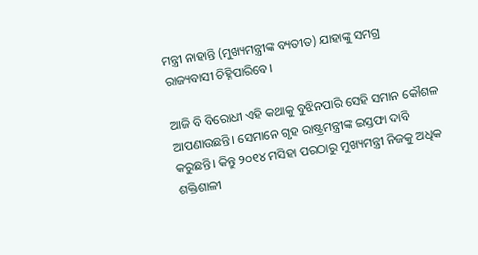ମନ୍ତ୍ରୀ ନାହାନ୍ତି (ମୁଖ୍ୟମନ୍ତ୍ରୀଙ୍କ ବ୍ୟତୀତ) ଯାହାଙ୍କୁ ସମଗ୍ର ରାଜ୍ୟବାସୀ ଚିହ୍ନିପାରିବେ।

ଆଜି ବି ବିରୋଧୀ ଏହି କଥାକୁ ବୁଝିନପାରି ସେହି ସମାନ କୌଶଳ ଆପଣାଉଛନ୍ତି। ସେମାନେ ଗୃହ ରାଷ୍ଟ୍ରମନ୍ତ୍ରୀଙ୍କ ଇସ୍ତଫା ଦାବି କରୁଛନ୍ତି। କିନ୍ତୁ ୨୦୧୪ ମସିହା ପରଠାରୁ ମୁଖ୍ୟମନ୍ତ୍ରୀ ନିଜକୁ ଅଧିକ ଶକ୍ତିଶାଳୀ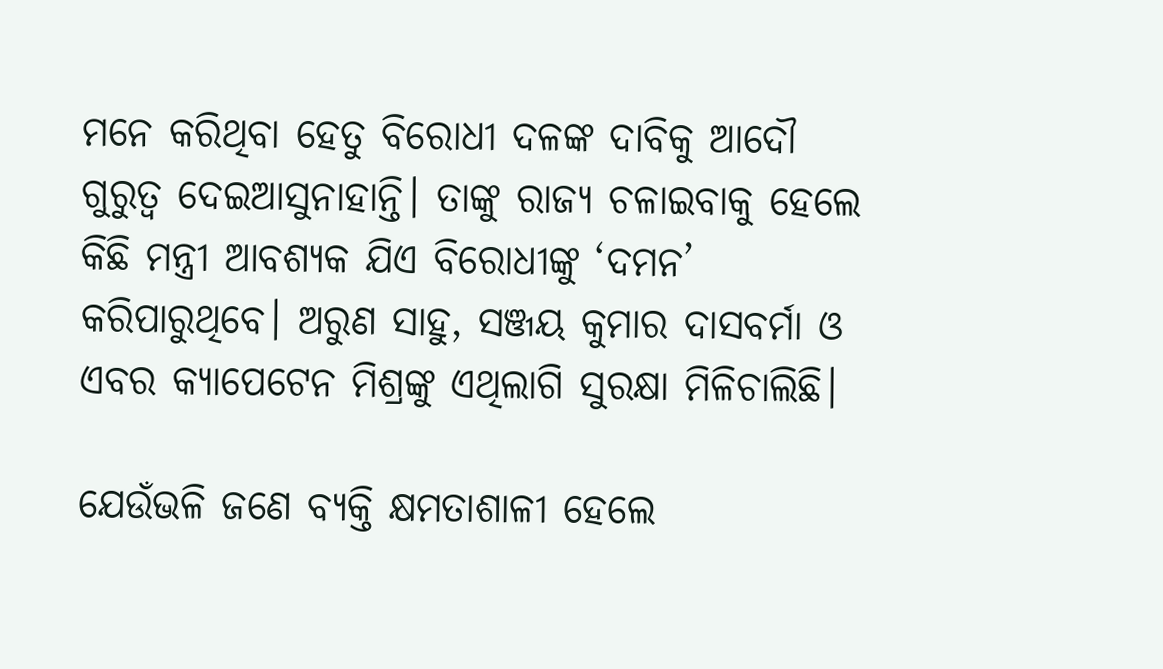ମନେ କରିଥିବା ହେତୁ ବିରୋଧୀ ଦଳଙ୍କ ଦାବିକୁ ଆଦୌ ଗୁରୁତ୍ଵ ଦେଇଆସୁନାହାନ୍ତି। ତାଙ୍କୁ ରାଜ୍ୟ ଚଳାଇବାକୁ ହେଲେ କିଛି ମନ୍ତ୍ରୀ ଆବଶ୍ୟକ ଯିଏ ବିରୋଧୀଙ୍କୁ ‘ଦମନ’ କରିପାରୁଥିବେ। ଅରୁଣ ସାହୁ, ସଞ୍ଜୟ କୁମାର ଦାସବର୍ମା ଓ ଏବର କ୍ୟାପେଟେନ ମିଶ୍ରଙ୍କୁ ଏଥିଲାଗି ସୁରକ୍ଷା ମିଳିଚାଲିଛି।

ଯେଉଁଭଳି ଜଣେ ବ୍ୟକ୍ତି କ୍ଷମତାଶାଳୀ ହେଲେ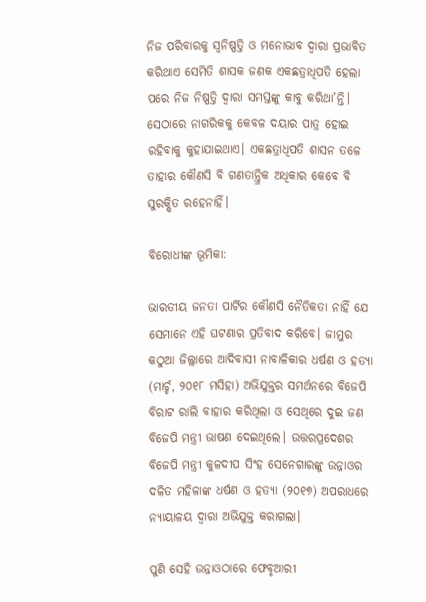ନିଜ ପରିବାରକୁ ସ୍ଵନିଷ୍ପତ୍ତି ଓ ମନୋଭାବ ଦ୍ଵାରା ପ୍ରଭାବିତ କରିଥାଏ ସେମିତି ଶାସକ ଜଣକ ଏକଛତ୍ରାଧିପତି ହେଲା ପରେ ନିଜ ନିଷ୍ପତ୍ତି ଦ୍ଵାରା ସମସ୍ତଙ୍କୁ କାବୁ କରିଥା’ନ୍ତି। ସେଠାରେ ନାଗରିକକୁ କେବଳ ଦୟାର ପାତ୍ର ହୋଇ ରହିବାକୁ କୁହାଯାଇଥାଏ। ଏକଛତ୍ରାଧିପତି ଶାସନ ତଳେ ତାହାର କୌଣସି ବି ଗଣତାନ୍ତ୍ରିକ ଅଧିକାର କେବେ ବି ସୁରକ୍ଷିତ ରହେନାହିଁ।

ବିରୋଧୀଙ୍କ ଭୂମିକା:

ଭାରତୀୟ ଜନତା ପାର୍ଟିର କୌଣସି ନୈତିକତା ନାହିଁ ଯେ ସେମାନେ ଏହି ଘଟଣାର ପ୍ରତିବାଦ କରିବେ। ଜାମୁର କଠୁଆ ଜିଲ୍ଲାରେ ଆଦିବାସୀ ନାବାଳିକାର ଧର୍ଷଣ ଓ ହତ୍ୟା (ମାର୍ଚ୍ଚ, ୨୦୧୮ ମସିହା) ଅଭିଯୁକ୍ତର ସମର୍ଥନରେ ବିଜେପି ବିରାଟ ରାଲି ବାହାର କରିଥିଲା ଓ ସେଥିରେ ଦୁଇ ଜଣ ବିଜେପି ମନ୍ତ୍ରୀ ଭାଷଣ ଦେଇଥିଲେ। ଉତ୍ତରପ୍ରଦେଶର ବିଜେପି ମନ୍ତ୍ରୀ କୁଳଦୀପ ସିଂହ ସେନେଗାରଙ୍କୁ ଉନ୍ନାଓର ଦଳିତ ମହିଳାଙ୍କ ଧର୍ଷଣ ଓ ହତ୍ୟା (୨୦୧୭) ଅପରାଧରେ ନ୍ୟାୟାଳୟ ଦ୍ଵାରା ଅଭିଯୁକ୍ତ କରାଗଲା।

ପୁଣି ସେହି ଉନ୍ନାଓଠାରେ ଫେବୃଆରୀ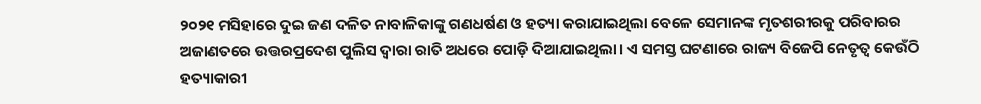୨୦୨୧ ମସିହାରେ ଦୁଇ ଜଣ ଦଳିତ ନାବାଳିକାଙ୍କୁ ଗଣଧର୍ଷଣ ଓ ହତ୍ୟା କରାଯାଇଥିଲା ବେଳେ ସେମାନଙ୍କ ମୃତଶରୀରକୁ ପରିବାରର ଅଜାଣତରେ ଉତ୍ତରପ୍ରଦେଶ ପୁଲିସ ଦ୍ଵାରା ରାତି ଅଧରେ ପୋଡ଼ି ଦିଆଯାଇଥିଲା। ଏ ସମସ୍ତ ଘଟଣାରେ ରାଜ୍ୟ ବିଜେପି ନେତୃତ୍ଵ କେଉଁଠି ହତ୍ୟାକାରୀ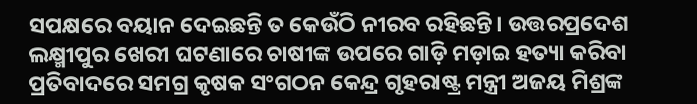ସପକ୍ଷରେ ବୟାନ ଦେଇଛନ୍ତି ତ କେଉଁଠି ନୀରବ ରହିଛନ୍ତି। ଉତ୍ତରପ୍ରଦେଶ ଲକ୍ଷ୍ମୀପୁର ଖେରୀ ଘଟଣାରେ ଚାଷୀଙ୍କ ଉପରେ ଗାଡ଼ି ମଡ଼ାଇ ହତ୍ୟା କରିବା ପ୍ରତିବାଦରେ ସମଗ୍ର କୃଷକ ସଂଗଠନ କେନ୍ଦ୍ର ଗୃହରାଷ୍ଟ୍ର ମନ୍ତ୍ରୀ ଅଜୟ ମିଶ୍ରଙ୍କ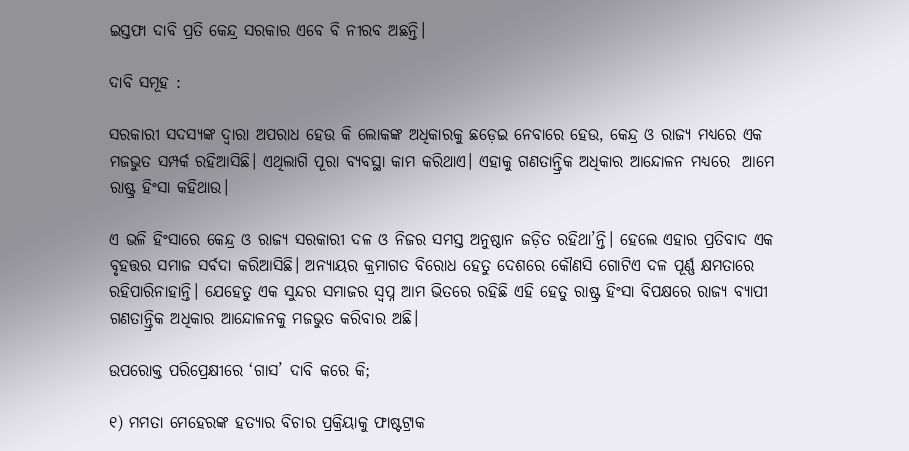ଇସ୍ତଫା ଦାବି ପ୍ରତି କେନ୍ଦ୍ର ସରକାର ଏବେ ବି ନୀରବ ଅଛନ୍ତି।

ଦାବି ସମୂହ :

ସରକାରୀ ସଦସ୍ୟଙ୍କ ଦ୍ଵାରା ଅପରାଧ ହେଉ କି ଲୋକଙ୍କ ଅଧିକାରକୁ ଛଡ଼େଇ ନେବାରେ ହେଉ, କେନ୍ଦ୍ର ଓ ରାଜ୍ୟ ମଧ୍ୟରେ ଏକ ମଜଭୁତ ସମ୍ପର୍କ ରହିଆସିଛି। ଏଥିଲାଗି ପୂରା ବ୍ୟବସ୍ଥା କାମ କରିଥାଏ। ଏହାକୁ ଗଣତାନ୍ତ୍ରିକ ଅଧିକାର ଆନ୍ଦୋଳନ ମଧ୍ୟରେ  ଆମେ ରାଷ୍ଟ୍ର ହିଂସା କହିଥାଉ।

ଏ ଭଳି ହିଂସାରେ କେନ୍ଦ୍ର ଓ ରାଜ୍ୟ ସରକାରୀ ଦଳ ଓ ନିଜର ସମସ୍ତ ଅନୁଷ୍ଠାନ ଜଡ଼ିତ ରହିଥା’ନ୍ତି। ହେଲେ ଏହାର ପ୍ରତିବାଦ ଏକ ବୃହତ୍ତର ସମାଜ ସର୍ବଦା କରିଆସିଛି। ଅନ୍ୟାୟର କ୍ରମାଗତ ବିରୋଧ ହେତୁ ଦେଶରେ କୌଣସି ଗୋଟିଏ ଦଳ ପୂର୍ଣ୍ଣ କ୍ଷମତାରେ ରହିପାରିନାହାନ୍ତି। ଯେହେତୁ ଏକ ସୁନ୍ଦର ସମାଜର ସ୍ଵପ୍ନ ଆମ ଭିତରେ ରହିଛି ଏହି ହେତୁ ରାଷ୍ଟ୍ର ହିଂସା ବିପକ୍ଷରେ ରାଜ୍ୟ ବ୍ୟାପୀ ଗଣତାନ୍ତ୍ରିକ ଅଧିକାର ଆନ୍ଦୋଳନକୁ ମଜଭୁତ କରିବାର ଅଛି।

ଉପରୋକ୍ତ ପରିପ୍ରେକ୍ଷୀରେ ‘ଗାସ’ ଦାବି କରେ କି;

୧) ମମତା ମେହେରଙ୍କ ହତ୍ୟାର ବିଚାର ପ୍ରକ୍ରିୟାକୁ ଫାଷ୍ଟଟ୍ରାକ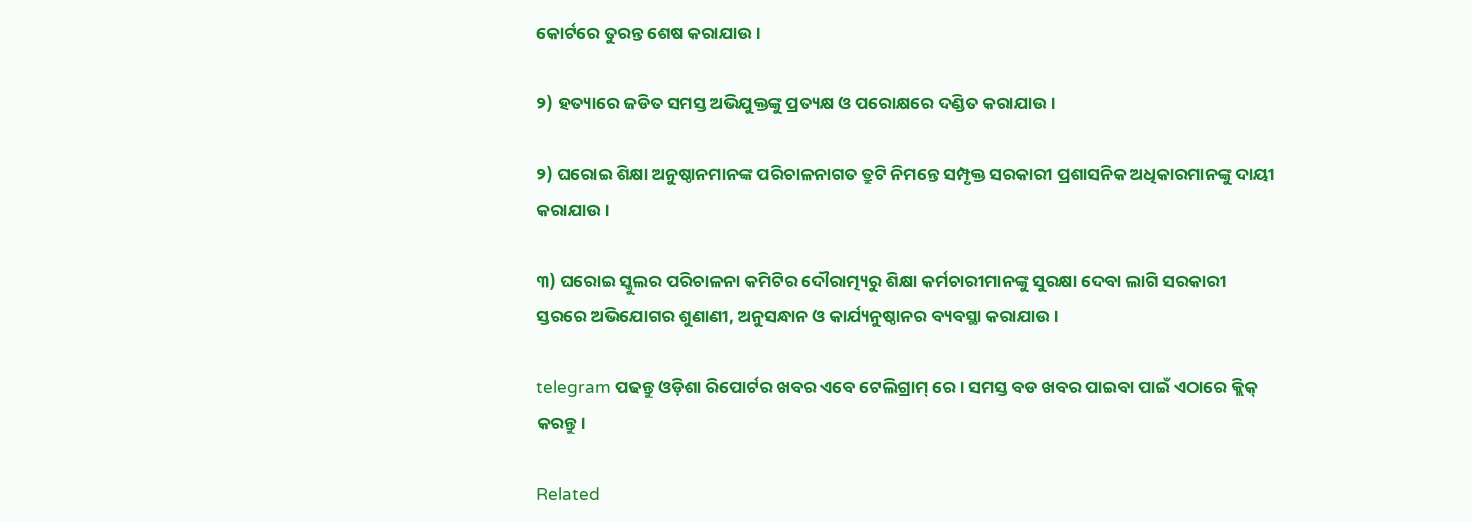କୋର୍ଟରେ ତୁରନ୍ତ ଶେଷ କରାଯାଉ।

୨) ହତ୍ୟାରେ ଜଡିତ ସମସ୍ତ ଅଭିଯୁକ୍ତଙ୍କୁ ପ୍ରତ୍ୟକ୍ଷ ଓ ପରୋକ୍ଷରେ ଦଣ୍ଡିତ କରାଯାଉ।

୨) ଘରୋଇ ଶିକ୍ଷା ଅନୁଷ୍ଠାନମାନଙ୍କ ପରିଚାଳନାଗତ ତ୍ରୁଟି ନିମନ୍ତେ ସମ୍ପୃକ୍ତ ସରକାରୀ ପ୍ରଶାସନିକ ଅଧିକାରମାନଙ୍କୁ ଦାୟୀ କରାଯାଉ।

୩) ଘରୋଇ ସ୍କୁଲର ପରିଚାଳନା କମିଟିର ଦୌରାତ୍ମ୍ୟରୁ ଶିକ୍ଷା କର୍ମଚାରୀମାନଙ୍କୁ ସୁରକ୍ଷା ଦେବା ଲାଗି ସରକାରୀ ସ୍ତରରେ ଅଭିଯୋଗର ଶୁଣାଣୀ, ଅନୁସନ୍ଧାନ ଓ କାର୍ଯ୍ୟନୁଷ୍ଠାନର ବ୍ୟବସ୍ଥା କରାଯାଉ।

telegram ପଢନ୍ତୁ ଓଡ଼ିଶା ରିପୋର୍ଟର ଖବର ଏବେ ଟେଲିଗ୍ରାମ୍ ରେ। ସମସ୍ତ ବଡ ଖବର ପାଇବା ପାଇଁ ଏଠାରେ କ୍ଲିକ୍ କରନ୍ତୁ।

Related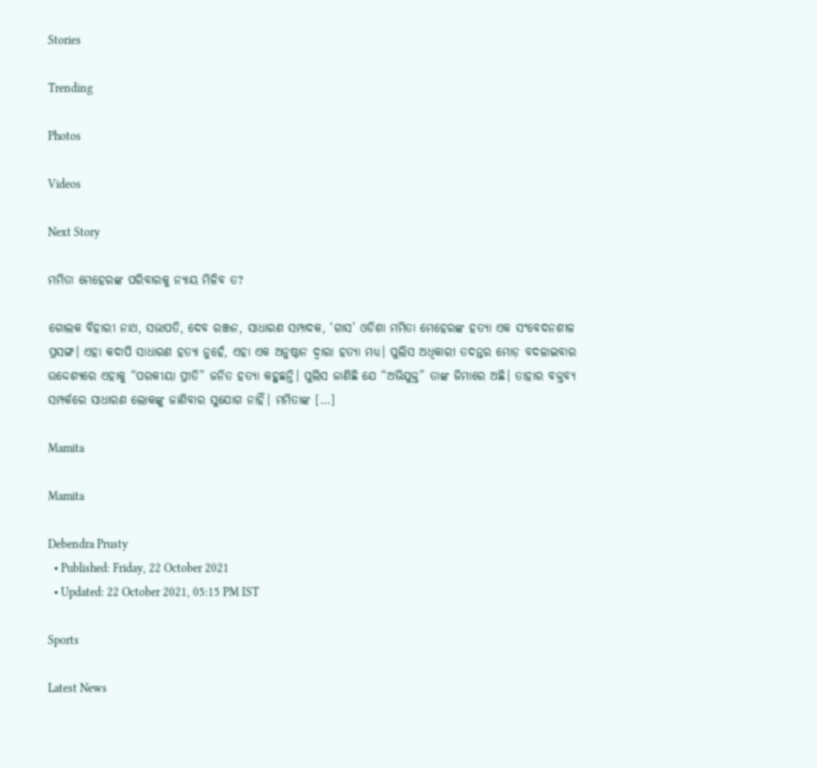Stories

Trending

Photos

Videos

Next Story

ମମିତା ମେହେରଙ୍କ ପରିବାରକୁ ନ୍ୟାୟ ମିଳିବ ତ?

ଗୋଲକ ବିହାରୀ ନାଥ, ସଭାପତି, ଦେବ ରଞ୍ଜନ, ସାଧାରଣ ସମ୍ପାଦକ, ‘ଗାସ’ ଓଡିଶା ମମିତା ମେହେରଙ୍କ ହତ୍ୟା ଏକ ସଂବେଦନଶୀଳ ପ୍ରସଙ୍ଗ। ଏହା କଦାପି ସାଧାରଣ ହତ୍ୟା ନୁହେଁ, ଏହା ଏକ ଅନୁଷ୍ଠାନ ଦ୍ଵାରା ହତ୍ୟା ମଧ୍ୟ। ପୁଲିସ ଅଧିକାରୀ ତଦନ୍ତର ମୋଡ଼ ବଦଳାଇବାର ଉଦ୍ଦେଶ୍ୟରେ ଏହାକୁ “ପରକୀୟା ପ୍ରୀତି” ଜନିତ ହତ୍ୟା କହୁଛନ୍ତି। ପୁଲିସ ଜାଣିଛି ଯେ “ଅଭିଯୁକ୍ତ” ତାଙ୍କ ଜିମାରେ ଅଛି। ତାହାର ବକ୍ତବ୍ୟ ସମ୍ପର୍କରେ ସାଧାରଣ ଲୋକଙ୍କୁ ଜାଣିବାର ସୁଯୋଗ ନାହିଁ। ମମିତାଙ୍କ […]

Mamita

Mamita

Debendra Prusty
  • Published: Friday, 22 October 2021
  • Updated: 22 October 2021, 05:15 PM IST

Sports

Latest News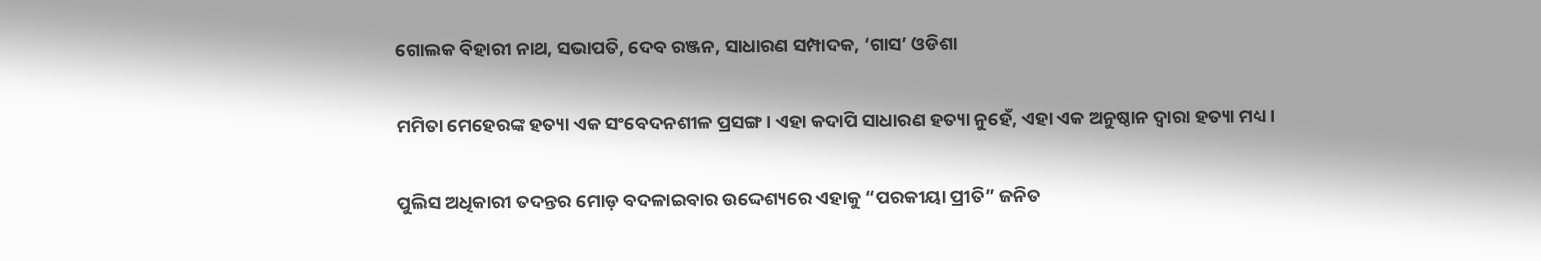ଗୋଲକ ବିହାରୀ ନାଥ, ସଭାପତି, ଦେବ ରଞ୍ଜନ, ସାଧାରଣ ସମ୍ପାଦକ, ‘ଗାସ’ ଓଡିଶା

ମମିତା ମେହେରଙ୍କ ହତ୍ୟା ଏକ ସଂବେଦନଶୀଳ ପ୍ରସଙ୍ଗ। ଏହା କଦାପି ସାଧାରଣ ହତ୍ୟା ନୁହେଁ, ଏହା ଏକ ଅନୁଷ୍ଠାନ ଦ୍ଵାରା ହତ୍ୟା ମଧ୍ୟ।

ପୁଲିସ ଅଧିକାରୀ ତଦନ୍ତର ମୋଡ଼ ବଦଳାଇବାର ଉଦ୍ଦେଶ୍ୟରେ ଏହାକୁ “ପରକୀୟା ପ୍ରୀତି” ଜନିତ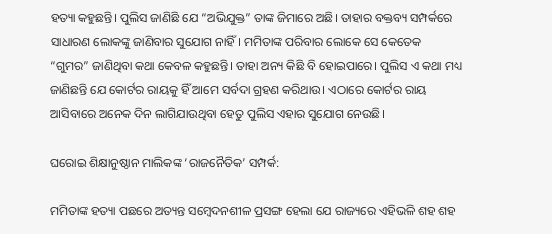ହତ୍ୟା କହୁଛନ୍ତି। ପୁଲିସ ଜାଣିଛି ଯେ “ଅଭିଯୁକ୍ତ” ତାଙ୍କ ଜିମାରେ ଅଛି। ତାହାର ବକ୍ତବ୍ୟ ସମ୍ପର୍କରେ ସାଧାରଣ ଲୋକଙ୍କୁ ଜାଣିବାର ସୁଯୋଗ ନାହିଁ। ମମିତାଙ୍କ ପରିବାର ଲୋକେ ସେ କେତେକ “ଗୁମର” ଜାଣିଥିବା କଥା କେବଳ କହୁଛନ୍ତି। ତାହା ଅନ୍ୟ କିଛି ବି ହୋଇପାରେ। ପୁଲିସ ଏ କଥା ମଧ୍ୟ ଜାଣିଛନ୍ତି ଯେ କୋର୍ଟର ରାୟକୁ ହିଁ ଆମେ ସର୍ବଦା ଗ୍ରହଣ କରିଥାଉ। ଏଠାରେ କୋର୍ଟର ରାୟ ଆସିବାରେ ଅନେକ ଦିନ ଲାଗିଯାଉଥିବା ହେତୁ ପୁଲିସ ଏହାର ସୁଯୋଗ ନେଉଛି।

ଘରୋଇ ଶିକ୍ଷାନୁଷ୍ଠାନ ମାଲିକଙ୍କ ‘ରାଜନୈତିକ’ ସମ୍ପର୍କ:

ମମିତାଙ୍କ ହତ୍ୟା ପଛରେ ଅତ୍ୟନ୍ତ ସମ୍ବେଦନଶୀଳ ପ୍ରସଙ୍ଗ ହେଲା ଯେ ରାଜ୍ୟରେ ଏହିଭଳି ଶହ ଶହ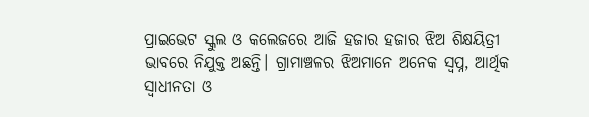ପ୍ରାଇଭେଟ ସ୍କୁଲ ଓ କଲେଜରେ ଆଜି ହଜାର ହଜାର ଝିଅ ଶିକ୍ଷୟିତ୍ରୀ ଭାବରେ ନିଯୁକ୍ତ ଅଛନ୍ତି। ଗ୍ରାମାଞ୍ଚଳର ଝିଅମାନେ ଅନେକ ସ୍ଵପ୍ନ, ଆର୍ଥିକ ସ୍ଵାଧୀନତା ଓ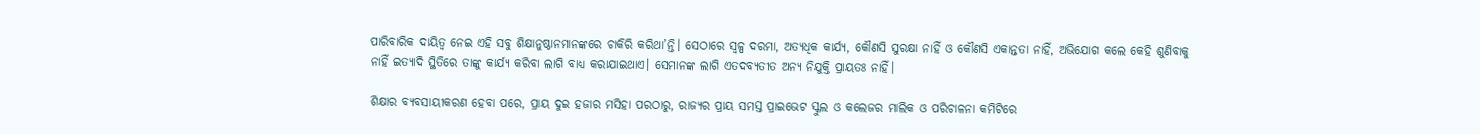ପାରିବାରିକ ଦାୟିତ୍ଵ ନେଇ ଏହି ସବୁ ଶିକ୍ଷାନୁଷ୍ଠାନମାନଙ୍କରେ ଚାକିରି କରିଥା’ନ୍ତି। ସେଠାରେ ସ୍ୱଳ୍ପ ଦରମା, ଅତ୍ୟଧିକ କାର୍ଯ୍ୟ, କୌଣସି ସୁରକ୍ଷା ନାହିଁ ଓ କୌଣସି ଏକାନ୍ତତା ନାହିଁ, ଅଭିଯୋଗ କଲେ କେହି ଶୁଣିବାକୁ ନାହିଁ ଇତ୍ୟାଦି ସ୍ଥିତିରେ ତାଙ୍କୁ କାର୍ଯ୍ୟ କରିବା ଲାଗି ବାଧ୍ୟ କରାଯାଇଥାଏ। ସେମାନଙ୍କ ଲାଗି ଏତଦବ୍ୟତୀତ ଅନ୍ୟ ନିଯୁକ୍ତି ପ୍ରାୟତଃ ନାହିଁ।

ଶିକ୍ଷାର ବ୍ୟବସାୟୀକରଣ ହେବା ପରେ, ପ୍ରାୟ ଦୁଇ ହଜାର ମସିହା ପରଠାରୁ, ରାଜ୍ୟର ପ୍ରାୟ ସମସ୍ତ ପ୍ରାଇଭେଟ ସ୍କୁଲ ଓ କଲେଜର ମାଲିକ ଓ ପରିଚାଳନା କମିଟିରେ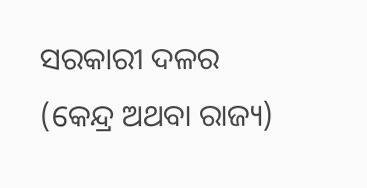ସରକାରୀ ଦଳର (କେନ୍ଦ୍ର ଅଥବା ରାଜ୍ୟ)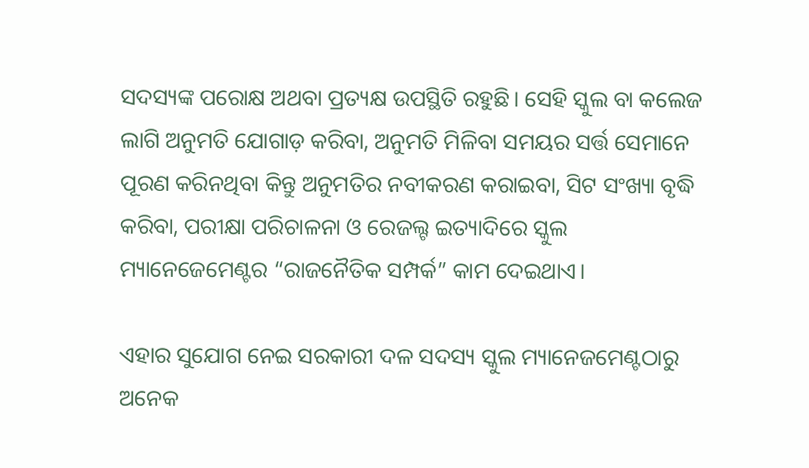ସଦସ୍ୟଙ୍କ ପରୋକ୍ଷ ଅଥବା ପ୍ରତ୍ୟକ୍ଷ ଉପସ୍ଥିତି ରହୁଛି। ସେହି ସ୍କୁଲ ବା କଲେଜ ଲାଗି ଅନୁମତି ଯୋଗାଡ଼ କରିବା, ଅନୁମତି ମିଳିବା ସମୟର ସର୍ତ୍ତ ସେମାନେ ପୂରଣ କରିନଥିବା କିନ୍ତୁ ଅନୁମତିର ନବୀକରଣ କରାଇବା, ସିଟ ସଂଖ୍ୟା ବୃଦ୍ଧି କରିବା, ପରୀକ୍ଷା ପରିଚାଳନା ଓ ରେଜଲ୍ଟ ଇତ୍ୟାଦିରେ ସ୍କୁଲ ମ୍ୟାନେଜେମେଣ୍ଟର “ରାଜନୈତିକ ସମ୍ପର୍କ” କାମ ଦେଇଥାଏ।

ଏହାର ସୁଯୋଗ ନେଇ ସରକାରୀ ଦଳ ସଦସ୍ୟ ସ୍କୁଲ ମ୍ୟାନେଜମେଣ୍ଟଠାରୁ ଅନେକ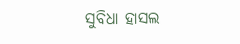ସୁବିଧା ହାସଲ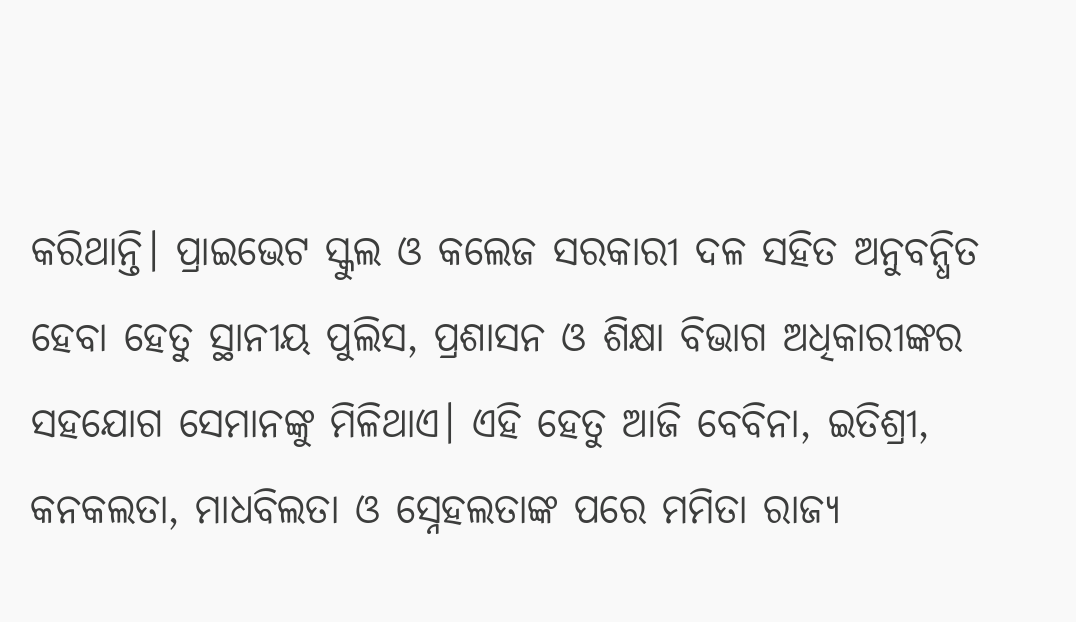କରିଥାନ୍ତି। ପ୍ରାଇଭେଟ ସ୍କୁଲ ଓ କଲେଜ ସରକାରୀ ଦଳ ସହିତ ଅନୁବନ୍ଧିତ ହେବା ହେତୁ ସ୍ଥାନୀୟ ପୁଲିସ, ପ୍ରଶାସନ ଓ ଶିକ୍ଷା ବିଭାଗ ଅଧିକାରୀଙ୍କର ସହଯୋଗ ସେମାନଙ୍କୁ ମିଳିଥାଏ। ଏହି ହେତୁ ଆଜି ବେବିନା, ଇତିଶ୍ରୀ, କନକଲତା, ମାଧବିଲତା ଓ ସ୍ନେହଲତାଙ୍କ ପରେ ମମିତା ରାଜ୍ୟ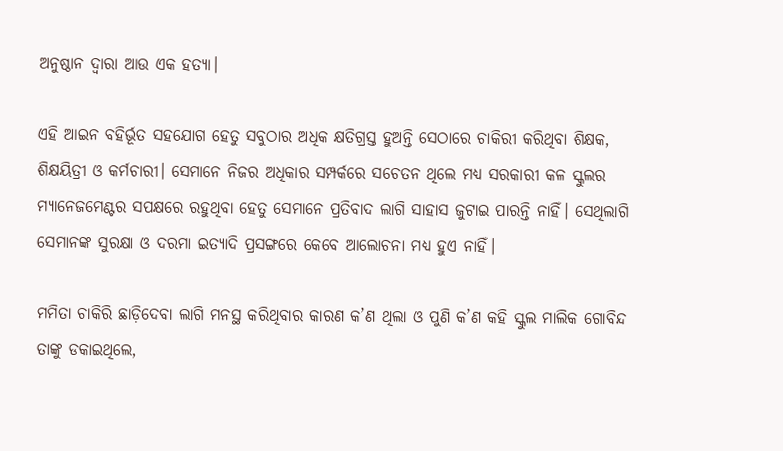ଅନୁଷ୍ଠାନ ଦ୍ଵାରା ଆଉ ଏକ ହତ୍ୟା।

ଏହି ଆଇନ ବହିର୍ଭୂତ ସହଯୋଗ ହେତୁ ସବୁଠାର ଅଧିକ କ୍ଷତିଗ୍ରସ୍ତ ହୁଅନ୍ତି ସେଠାରେ ଚାକିରୀ କରିଥିବା ଶିକ୍ଷକ, ଶିକ୍ଷୟିତ୍ରୀ ଓ କର୍ମଚାରୀ। ସେମାନେ ନିଜର ଅଧିକାର ସମ୍ପର୍କରେ ସଚେତନ ଥିଲେ ମଧ୍ୟ ସରକାରୀ କଳ ସ୍କୁଲର ମ୍ୟାନେଜମେଣ୍ଟର ସପକ୍ଷରେ ରହୁଥିବା ହେତୁ ସେମାନେ ପ୍ରତିବାଦ ଲାଗି ସାହାସ ଜୁଟାଇ ପାରନ୍ତି ନାହିଁ। ସେଥିଲାଗି ସେମାନଙ୍କ ସୁରକ୍ଷା ଓ ଦରମା ଇତ୍ୟାଦି ପ୍ରସଙ୍ଗରେ କେବେ ଆଲୋଚନା ମଧ୍ୟ ହୁଏ ନାହିଁ।

ମମିତା ଚାକିରି ଛାଡ଼ିଦେବା ଲାଗି ମନସ୍ଥ କରିଥିବାର କାରଣ କ’ଣ ଥିଲା ଓ ପୁଣି କ’ଣ କହି ସ୍କୁଲ ମାଲିକ ଗୋବିନ୍ଦ ତାଙ୍କୁ ଡକାଇଥିଲେ,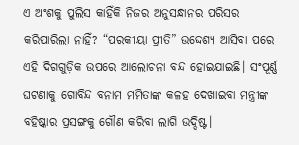ଏ ଅଂଶକୁ ପୁଲିସ କାହିଁକି ନିଜର ଅନୁସନ୍ଧାନର ପରିସର କରିପାରିଲା ନାହିଁ? “ପରକୀୟା ପ୍ରୀତି” ଉଦ୍ଦେଶ୍ୟ ଆସିବା ପରେ ଏହି ଦିଗଗୁଡ଼ିକ ଉପରେ ଆଲୋଚନା ବନ୍ଦ ହୋଇଯାଇଛି। ସଂପୂର୍ଣ୍ଣ ଘଟଣାକୁ ଗୋବିନ୍ଦ ବନାମ ମମିତାଙ୍କ କଳହ ଦେଖାଇବା ମନ୍ତ୍ରୀଙ୍କ ବହିଷ୍କାର ପ୍ରସଙ୍ଗକୁ ଗୌଣ କରିବା ଲାଗି ଉଦ୍ଦିଷ୍ଟ।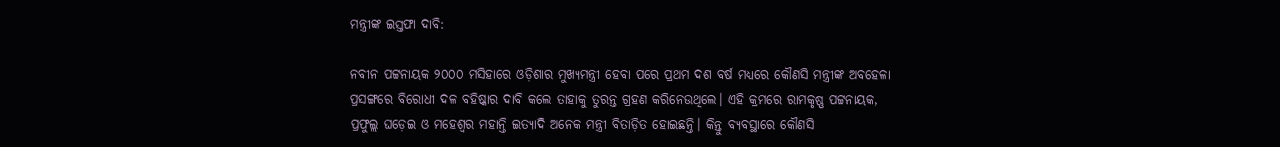ମନ୍ତ୍ରୀଙ୍କ ଇସ୍ତଫା ଦାବି:

ନବୀନ ପଟ୍ଟନାୟକ ୨୦୦୦ ମସିହାରେ ଓଡ଼ିଶାର ମୁଖ୍ୟମନ୍ତ୍ରୀ ହେବା ପରେ ପ୍ରଥମ ଦଶ ବର୍ଷ ମଧ୍ୟରେ କୌଣସି ମନ୍ତ୍ରୀଙ୍କ ଅବହେଳା ପ୍ରସଙ୍ଗରେ ବିରୋଧୀ ଦଳ ବହିଷ୍କାର ଦାବି କଲେ ତାହାକୁ ତୁରନ୍ତ ଗ୍ରହଣ କରିନେଉଥିଲେ। ଏହି କ୍ରମରେ ରାମକୃଷ୍ଣ ପଟ୍ଟନାୟକ, ପ୍ରଫୁଲ୍ଲ ଘଡ଼େଇ ଓ ମହେଶ୍ଵର ମହାନ୍ତି ଇତ୍ୟାଦି ଅନେକ ମନ୍ତ୍ରୀ ବିତାଡ଼ିତ ହୋଇଛନ୍ତି। କିନ୍ତୁ ବ୍ୟବସ୍ଥାରେ କୌଣସି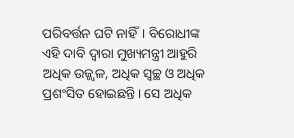ପରିବର୍ତ୍ତନ ଘଟି ନାହିଁ। ବିରୋଧୀଙ୍କ ଏହି ଦାବି ଦ୍ଵାରା ମୁଖ୍ୟମନ୍ତ୍ରୀ ଆହୁରି ଅଧିକ ଉଜ୍ଜ୍ଵଳ, ଅଧିକ ସ୍ଵଚ୍ଛ ଓ ଅଧିକ ପ୍ରଶଂସିତ ହୋଇଛନ୍ତି। ସେ ଅଧିକ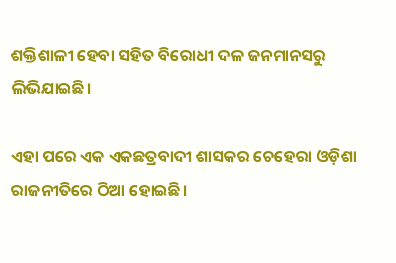ଶକ୍ତିଶାଳୀ ହେବା ସହିତ ବିରୋଧୀ ଦଳ ଜନମାନସରୁ ଲିଭିଯାଇଛି।

ଏହା ପରେ ଏକ ଏକଛତ୍ରବାଦୀ ଶାସକର ଚେହେରା ଓଡ଼ିଶା ରାଜନୀତିରେ ଠିଆ ହୋଇଛି।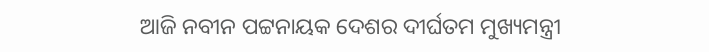ଆଜି ନବୀନ ପଟ୍ଟନାୟକ ଦେଶର ଦୀର୍ଘତମ ମୁଖ୍ୟମନ୍ତ୍ରୀ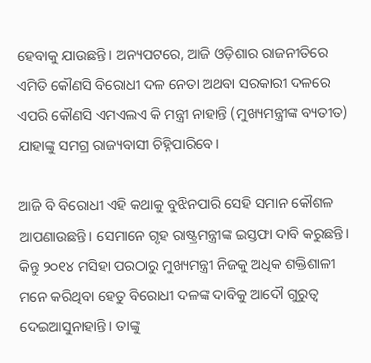ହେବାକୁ ଯାଉଛନ୍ତି। ଅନ୍ୟପଟରେ, ଆଜି ଓଡ଼ିଶାର ରାଜନୀତିରେ ଏମିତି କୌଣସି ବିରୋଧୀ ଦଳ ନେତା ଅଥବା ସରକାରୀ ଦଳରେ ଏପରି କୌଣସି ଏମଏଲଏ କି ମନ୍ତ୍ରୀ ନାହାନ୍ତି (ମୁଖ୍ୟମନ୍ତ୍ରୀଙ୍କ ବ୍ୟତୀତ) ଯାହାଙ୍କୁ ସମଗ୍ର ରାଜ୍ୟବାସୀ ଚିହ୍ନିପାରିବେ।

ଆଜି ବି ବିରୋଧୀ ଏହି କଥାକୁ ବୁଝିନପାରି ସେହି ସମାନ କୌଶଳ ଆପଣାଉଛନ୍ତି। ସେମାନେ ଗୃହ ରାଷ୍ଟ୍ରମନ୍ତ୍ରୀଙ୍କ ଇସ୍ତଫା ଦାବି କରୁଛନ୍ତି। କିନ୍ତୁ ୨୦୧୪ ମସିହା ପରଠାରୁ ମୁଖ୍ୟମନ୍ତ୍ରୀ ନିଜକୁ ଅଧିକ ଶକ୍ତିଶାଳୀ ମନେ କରିଥିବା ହେତୁ ବିରୋଧୀ ଦଳଙ୍କ ଦାବିକୁ ଆଦୌ ଗୁରୁତ୍ଵ ଦେଇଆସୁନାହାନ୍ତି। ତାଙ୍କୁ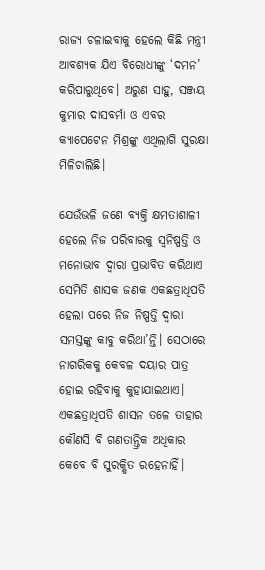ରାଜ୍ୟ ଚଳାଇବାକୁ ହେଲେ କିଛି ମନ୍ତ୍ରୀ ଆବଶ୍ୟକ ଯିଏ ବିରୋଧୀଙ୍କୁ ‘ଦମନ’ କରିପାରୁଥିବେ। ଅରୁଣ ସାହୁ, ସଞ୍ଜୟ କୁମାର ଦାସବର୍ମା ଓ ଏବର କ୍ୟାପେଟେନ ମିଶ୍ରଙ୍କୁ ଏଥିଲାଗି ସୁରକ୍ଷା ମିଳିଚାଲିଛି।

ଯେଉଁଭଳି ଜଣେ ବ୍ୟକ୍ତି କ୍ଷମତାଶାଳୀ ହେଲେ ନିଜ ପରିବାରକୁ ସ୍ଵନିଷ୍ପତ୍ତି ଓ ମନୋଭାବ ଦ୍ଵାରା ପ୍ରଭାବିତ କରିଥାଏ ସେମିତି ଶାସକ ଜଣକ ଏକଛତ୍ରାଧିପତି ହେଲା ପରେ ନିଜ ନିଷ୍ପତ୍ତି ଦ୍ଵାରା ସମସ୍ତଙ୍କୁ କାବୁ କରିଥା’ନ୍ତି। ସେଠାରେ ନାଗରିକକୁ କେବଳ ଦୟାର ପାତ୍ର ହୋଇ ରହିବାକୁ କୁହାଯାଇଥାଏ। ଏକଛତ୍ରାଧିପତି ଶାସନ ତଳେ ତାହାର କୌଣସି ବି ଗଣତାନ୍ତ୍ରିକ ଅଧିକାର କେବେ ବି ସୁରକ୍ଷିତ ରହେନାହିଁ।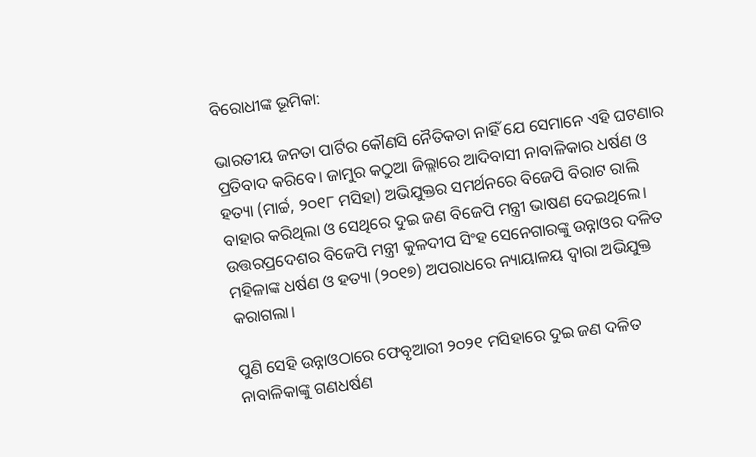ବିରୋଧୀଙ୍କ ଭୂମିକା:

ଭାରତୀୟ ଜନତା ପାର୍ଟିର କୌଣସି ନୈତିକତା ନାହିଁ ଯେ ସେମାନେ ଏହି ଘଟଣାର ପ୍ରତିବାଦ କରିବେ। ଜାମୁର କଠୁଆ ଜିଲ୍ଲାରେ ଆଦିବାସୀ ନାବାଳିକାର ଧର୍ଷଣ ଓ ହତ୍ୟା (ମାର୍ଚ୍ଚ, ୨୦୧୮ ମସିହା) ଅଭିଯୁକ୍ତର ସମର୍ଥନରେ ବିଜେପି ବିରାଟ ରାଲି ବାହାର କରିଥିଲା ଓ ସେଥିରେ ଦୁଇ ଜଣ ବିଜେପି ମନ୍ତ୍ରୀ ଭାଷଣ ଦେଇଥିଲେ। ଉତ୍ତରପ୍ରଦେଶର ବିଜେପି ମନ୍ତ୍ରୀ କୁଳଦୀପ ସିଂହ ସେନେଗାରଙ୍କୁ ଉନ୍ନାଓର ଦଳିତ ମହିଳାଙ୍କ ଧର୍ଷଣ ଓ ହତ୍ୟା (୨୦୧୭) ଅପରାଧରେ ନ୍ୟାୟାଳୟ ଦ୍ଵାରା ଅଭିଯୁକ୍ତ କରାଗଲା।

ପୁଣି ସେହି ଉନ୍ନାଓଠାରେ ଫେବୃଆରୀ ୨୦୨୧ ମସିହାରେ ଦୁଇ ଜଣ ଦଳିତ ନାବାଳିକାଙ୍କୁ ଗଣଧର୍ଷଣ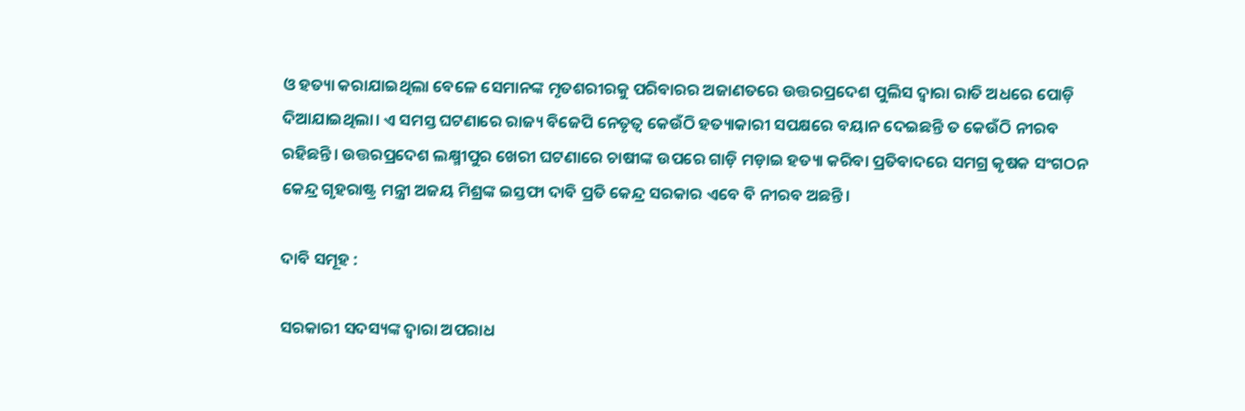ଓ ହତ୍ୟା କରାଯାଇଥିଲା ବେଳେ ସେମାନଙ୍କ ମୃତଶରୀରକୁ ପରିବାରର ଅଜାଣତରେ ଉତ୍ତରପ୍ରଦେଶ ପୁଲିସ ଦ୍ଵାରା ରାତି ଅଧରେ ପୋଡ଼ି ଦିଆଯାଇଥିଲା। ଏ ସମସ୍ତ ଘଟଣାରେ ରାଜ୍ୟ ବିଜେପି ନେତୃତ୍ଵ କେଉଁଠି ହତ୍ୟାକାରୀ ସପକ୍ଷରେ ବୟାନ ଦେଇଛନ୍ତି ତ କେଉଁଠି ନୀରବ ରହିଛନ୍ତି। ଉତ୍ତରପ୍ରଦେଶ ଲକ୍ଷ୍ମୀପୁର ଖେରୀ ଘଟଣାରେ ଚାଷୀଙ୍କ ଉପରେ ଗାଡ଼ି ମଡ଼ାଇ ହତ୍ୟା କରିବା ପ୍ରତିବାଦରେ ସମଗ୍ର କୃଷକ ସଂଗଠନ କେନ୍ଦ୍ର ଗୃହରାଷ୍ଟ୍ର ମନ୍ତ୍ରୀ ଅଜୟ ମିଶ୍ରଙ୍କ ଇସ୍ତଫା ଦାବି ପ୍ରତି କେନ୍ଦ୍ର ସରକାର ଏବେ ବି ନୀରବ ଅଛନ୍ତି।

ଦାବି ସମୂହ :

ସରକାରୀ ସଦସ୍ୟଙ୍କ ଦ୍ଵାରା ଅପରାଧ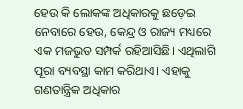ହେଉ କି ଲୋକଙ୍କ ଅଧିକାରକୁ ଛଡ଼େଇ ନେବାରେ ହେଉ, କେନ୍ଦ୍ର ଓ ରାଜ୍ୟ ମଧ୍ୟରେ ଏକ ମଜଭୁତ ସମ୍ପର୍କ ରହିଆସିଛି। ଏଥିଲାଗି ପୂରା ବ୍ୟବସ୍ଥା କାମ କରିଥାଏ। ଏହାକୁ ଗଣତାନ୍ତ୍ରିକ ଅଧିକାର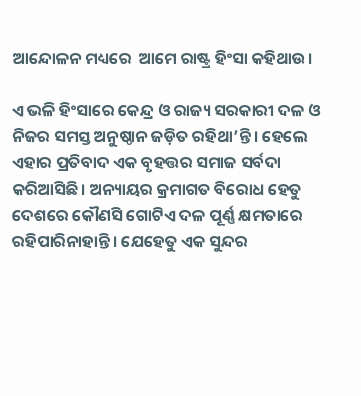ଆନ୍ଦୋଳନ ମଧ୍ୟରେ  ଆମେ ରାଷ୍ଟ୍ର ହିଂସା କହିଥାଉ।

ଏ ଭଳି ହିଂସାରେ କେନ୍ଦ୍ର ଓ ରାଜ୍ୟ ସରକାରୀ ଦଳ ଓ ନିଜର ସମସ୍ତ ଅନୁଷ୍ଠାନ ଜଡ଼ିତ ରହିଥା’ନ୍ତି। ହେଲେ ଏହାର ପ୍ରତିବାଦ ଏକ ବୃହତ୍ତର ସମାଜ ସର୍ବଦା କରିଆସିଛି। ଅନ୍ୟାୟର କ୍ରମାଗତ ବିରୋଧ ହେତୁ ଦେଶରେ କୌଣସି ଗୋଟିଏ ଦଳ ପୂର୍ଣ୍ଣ କ୍ଷମତାରେ ରହିପାରିନାହାନ୍ତି। ଯେହେତୁ ଏକ ସୁନ୍ଦର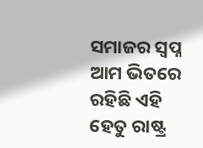ସମାଜର ସ୍ଵପ୍ନ ଆମ ଭିତରେ ରହିଛି ଏହି ହେତୁ ରାଷ୍ଟ୍ର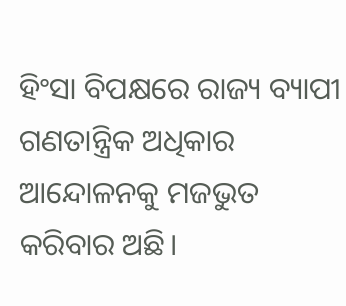ହିଂସା ବିପକ୍ଷରେ ରାଜ୍ୟ ବ୍ୟାପୀ ଗଣତାନ୍ତ୍ରିକ ଅଧିକାର ଆନ୍ଦୋଳନକୁ ମଜଭୁତ କରିବାର ଅଛି।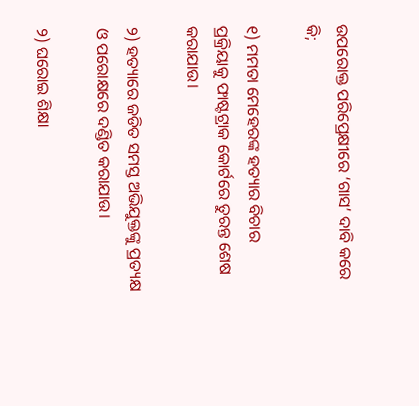ଉପରୋକ୍ତ ପରିପ୍ରେକ୍ଷୀରେ ‘ଗାସ’ ଦାବି କରେ କି;

୧) ମମତା ମେହେରଙ୍କ ହତ୍ୟାର ବିଚାର ପ୍ରକ୍ରିୟାକୁ ଫାଷ୍ଟଟ୍ରାକ କୋର୍ଟରେ ତୁରନ୍ତ ଶେଷ କରାଯାଉ।

୨) ହତ୍ୟାରେ ଜଡିତ ସମସ୍ତ ଅଭିଯୁକ୍ତଙ୍କୁ ପ୍ରତ୍ୟକ୍ଷ ଓ ପରୋକ୍ଷରେ ଦଣ୍ଡିତ କରାଯାଉ।

୨) ଘରୋଇ ଶିକ୍ଷା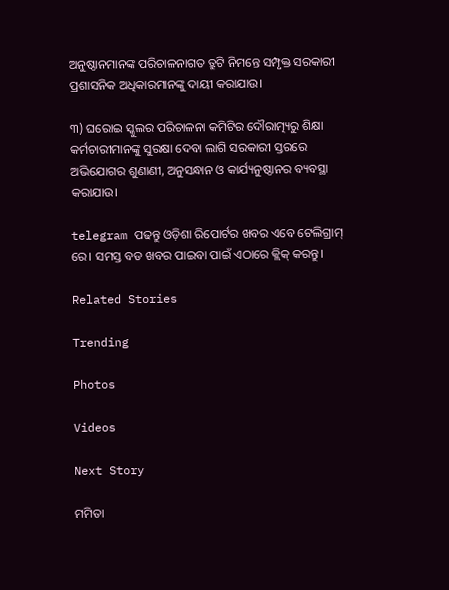ଅନୁଷ୍ଠାନମାନଙ୍କ ପରିଚାଳନାଗତ ତ୍ରୁଟି ନିମନ୍ତେ ସମ୍ପୃକ୍ତ ସରକାରୀ ପ୍ରଶାସନିକ ଅଧିକାରମାନଙ୍କୁ ଦାୟୀ କରାଯାଉ।

୩) ଘରୋଇ ସ୍କୁଲର ପରିଚାଳନା କମିଟିର ଦୌରାତ୍ମ୍ୟରୁ ଶିକ୍ଷା କର୍ମଚାରୀମାନଙ୍କୁ ସୁରକ୍ଷା ଦେବା ଲାଗି ସରକାରୀ ସ୍ତରରେ ଅଭିଯୋଗର ଶୁଣାଣୀ, ଅନୁସନ୍ଧାନ ଓ କାର୍ଯ୍ୟନୁଷ୍ଠାନର ବ୍ୟବସ୍ଥା କରାଯାଉ।

telegram ପଢନ୍ତୁ ଓଡ଼ିଶା ରିପୋର୍ଟର ଖବର ଏବେ ଟେଲିଗ୍ରାମ୍ ରେ। ସମସ୍ତ ବଡ ଖବର ପାଇବା ପାଇଁ ଏଠାରେ କ୍ଲିକ୍ କରନ୍ତୁ।

Related Stories

Trending

Photos

Videos

Next Story

ମମିତା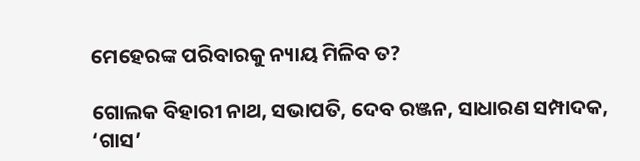ମେହେରଙ୍କ ପରିବାରକୁ ନ୍ୟାୟ ମିଳିବ ତ?

ଗୋଲକ ବିହାରୀ ନାଥ, ସଭାପତି, ଦେବ ରଞ୍ଜନ, ସାଧାରଣ ସମ୍ପାଦକ, ‘ଗାସ’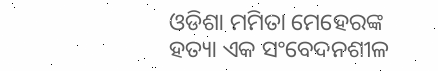ଓଡିଶା ମମିତା ମେହେରଙ୍କ ହତ୍ୟା ଏକ ସଂବେଦନଶୀଳ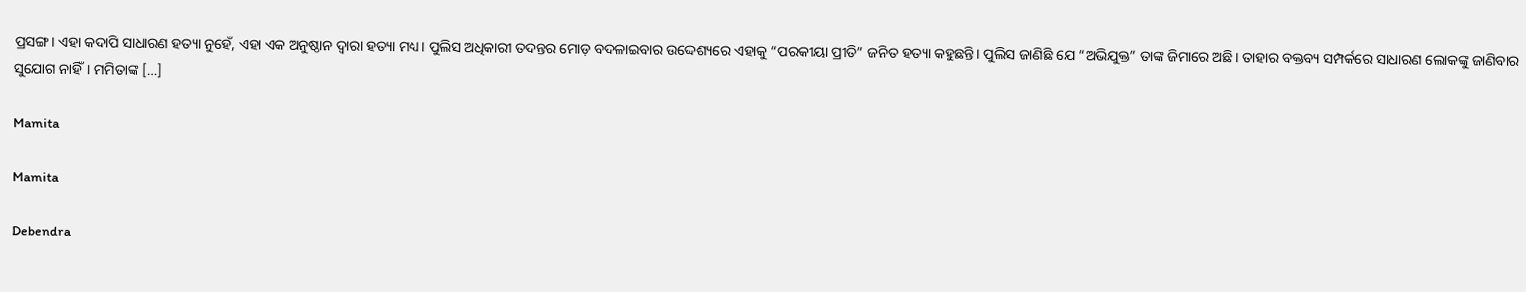ପ୍ରସଙ୍ଗ। ଏହା କଦାପି ସାଧାରଣ ହତ୍ୟା ନୁହେଁ, ଏହା ଏକ ଅନୁଷ୍ଠାନ ଦ୍ଵାରା ହତ୍ୟା ମଧ୍ୟ। ପୁଲିସ ଅଧିକାରୀ ତଦନ୍ତର ମୋଡ଼ ବଦଳାଇବାର ଉଦ୍ଦେଶ୍ୟରେ ଏହାକୁ “ପରକୀୟା ପ୍ରୀତି” ଜନିତ ହତ୍ୟା କହୁଛନ୍ତି। ପୁଲିସ ଜାଣିଛି ଯେ “ଅଭିଯୁକ୍ତ” ତାଙ୍କ ଜିମାରେ ଅଛି। ତାହାର ବକ୍ତବ୍ୟ ସମ୍ପର୍କରେ ସାଧାରଣ ଲୋକଙ୍କୁ ଜାଣିବାର ସୁଯୋଗ ନାହିଁ। ମମିତାଙ୍କ […]

Mamita

Mamita

Debendra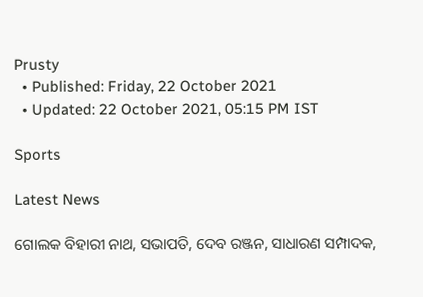Prusty
  • Published: Friday, 22 October 2021
  • Updated: 22 October 2021, 05:15 PM IST

Sports

Latest News

ଗୋଲକ ବିହାରୀ ନାଥ, ସଭାପତି, ଦେବ ରଞ୍ଜନ, ସାଧାରଣ ସମ୍ପାଦକ,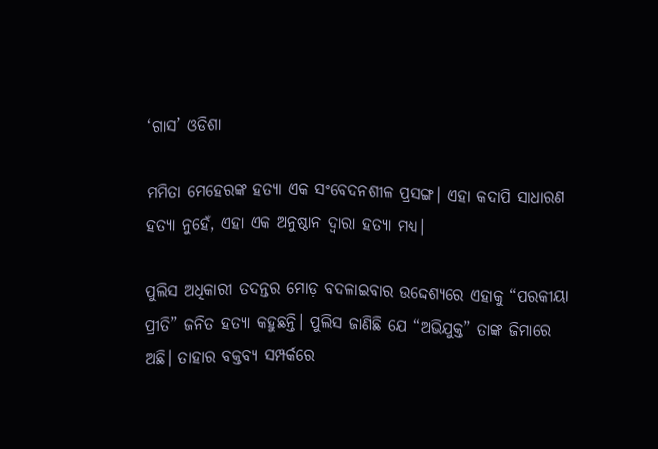‘ଗାସ’ ଓଡିଶା

ମମିତା ମେହେରଙ୍କ ହତ୍ୟା ଏକ ସଂବେଦନଶୀଳ ପ୍ରସଙ୍ଗ। ଏହା କଦାପି ସାଧାରଣ ହତ୍ୟା ନୁହେଁ, ଏହା ଏକ ଅନୁଷ୍ଠାନ ଦ୍ଵାରା ହତ୍ୟା ମଧ୍ୟ।

ପୁଲିସ ଅଧିକାରୀ ତଦନ୍ତର ମୋଡ଼ ବଦଳାଇବାର ଉଦ୍ଦେଶ୍ୟରେ ଏହାକୁ “ପରକୀୟା ପ୍ରୀତି” ଜନିତ ହତ୍ୟା କହୁଛନ୍ତି। ପୁଲିସ ଜାଣିଛି ଯେ “ଅଭିଯୁକ୍ତ” ତାଙ୍କ ଜିମାରେ ଅଛି। ତାହାର ବକ୍ତବ୍ୟ ସମ୍ପର୍କରେ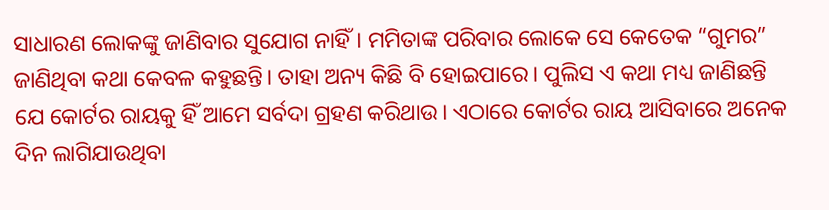ସାଧାରଣ ଲୋକଙ୍କୁ ଜାଣିବାର ସୁଯୋଗ ନାହିଁ। ମମିତାଙ୍କ ପରିବାର ଲୋକେ ସେ କେତେକ “ଗୁମର” ଜାଣିଥିବା କଥା କେବଳ କହୁଛନ୍ତି। ତାହା ଅନ୍ୟ କିଛି ବି ହୋଇପାରେ। ପୁଲିସ ଏ କଥା ମଧ୍ୟ ଜାଣିଛନ୍ତି ଯେ କୋର୍ଟର ରାୟକୁ ହିଁ ଆମେ ସର୍ବଦା ଗ୍ରହଣ କରିଥାଉ। ଏଠାରେ କୋର୍ଟର ରାୟ ଆସିବାରେ ଅନେକ ଦିନ ଲାଗିଯାଉଥିବା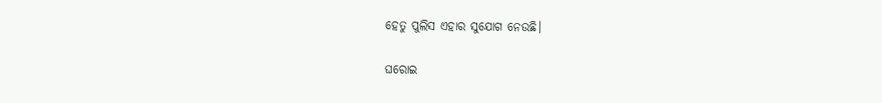ହେତୁ ପୁଲିସ ଏହାର ସୁଯୋଗ ନେଉଛି।

ଘରୋଇ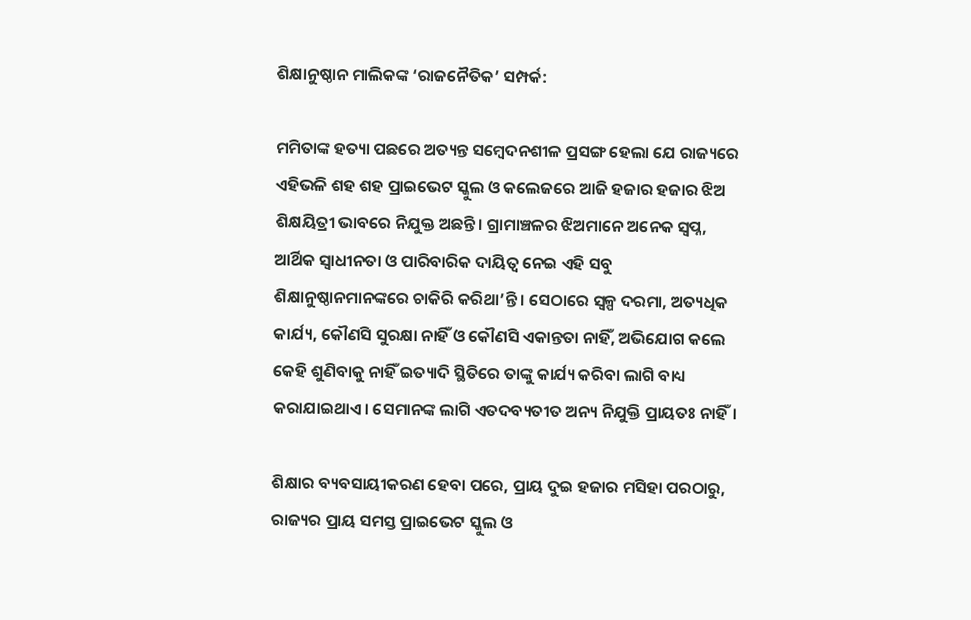ଶିକ୍ଷାନୁଷ୍ଠାନ ମାଲିକଙ୍କ ‘ରାଜନୈତିକ’ ସମ୍ପର୍କ:

ମମିତାଙ୍କ ହତ୍ୟା ପଛରେ ଅତ୍ୟନ୍ତ ସମ୍ବେଦନଶୀଳ ପ୍ରସଙ୍ଗ ହେଲା ଯେ ରାଜ୍ୟରେ ଏହିଭଳି ଶହ ଶହ ପ୍ରାଇଭେଟ ସ୍କୁଲ ଓ କଲେଜରେ ଆଜି ହଜାର ହଜାର ଝିଅ ଶିକ୍ଷୟିତ୍ରୀ ଭାବରେ ନିଯୁକ୍ତ ଅଛନ୍ତି। ଗ୍ରାମାଞ୍ଚଳର ଝିଅମାନେ ଅନେକ ସ୍ଵପ୍ନ, ଆର୍ଥିକ ସ୍ଵାଧୀନତା ଓ ପାରିବାରିକ ଦାୟିତ୍ଵ ନେଇ ଏହି ସବୁ ଶିକ୍ଷାନୁଷ୍ଠାନମାନଙ୍କରେ ଚାକିରି କରିଥା’ନ୍ତି। ସେଠାରେ ସ୍ୱଳ୍ପ ଦରମା, ଅତ୍ୟଧିକ କାର୍ଯ୍ୟ, କୌଣସି ସୁରକ୍ଷା ନାହିଁ ଓ କୌଣସି ଏକାନ୍ତତା ନାହିଁ, ଅଭିଯୋଗ କଲେ କେହି ଶୁଣିବାକୁ ନାହିଁ ଇତ୍ୟାଦି ସ୍ଥିତିରେ ତାଙ୍କୁ କାର୍ଯ୍ୟ କରିବା ଲାଗି ବାଧ୍ୟ କରାଯାଇଥାଏ। ସେମାନଙ୍କ ଲାଗି ଏତଦବ୍ୟତୀତ ଅନ୍ୟ ନିଯୁକ୍ତି ପ୍ରାୟତଃ ନାହିଁ।

ଶିକ୍ଷାର ବ୍ୟବସାୟୀକରଣ ହେବା ପରେ, ପ୍ରାୟ ଦୁଇ ହଜାର ମସିହା ପରଠାରୁ, ରାଜ୍ୟର ପ୍ରାୟ ସମସ୍ତ ପ୍ରାଇଭେଟ ସ୍କୁଲ ଓ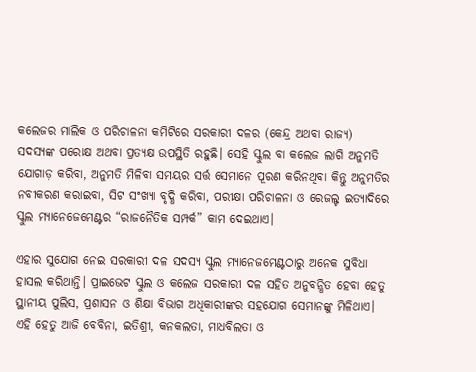କଲେଜର ମାଲିକ ଓ ପରିଚାଳନା କମିଟିରେ ସରକାରୀ ଦଳର (କେନ୍ଦ୍ର ଅଥବା ରାଜ୍ୟ) ସଦସ୍ୟଙ୍କ ପରୋକ୍ଷ ଅଥବା ପ୍ରତ୍ୟକ୍ଷ ଉପସ୍ଥିତି ରହୁଛି। ସେହି ସ୍କୁଲ ବା କଲେଜ ଲାଗି ଅନୁମତି ଯୋଗାଡ଼ କରିବା, ଅନୁମତି ମିଳିବା ସମୟର ସର୍ତ୍ତ ସେମାନେ ପୂରଣ କରିନଥିବା କିନ୍ତୁ ଅନୁମତିର ନବୀକରଣ କରାଇବା, ସିଟ ସଂଖ୍ୟା ବୃଦ୍ଧି କରିବା, ପରୀକ୍ଷା ପରିଚାଳନା ଓ ରେଜଲ୍ଟ ଇତ୍ୟାଦିରେ ସ୍କୁଲ ମ୍ୟାନେଜେମେଣ୍ଟର “ରାଜନୈତିକ ସମ୍ପର୍କ” କାମ ଦେଇଥାଏ।

ଏହାର ସୁଯୋଗ ନେଇ ସରକାରୀ ଦଳ ସଦସ୍ୟ ସ୍କୁଲ ମ୍ୟାନେଜମେଣ୍ଟଠାରୁ ଅନେକ ସୁବିଧା ହାସଲ କରିଥାନ୍ତି। ପ୍ରାଇଭେଟ ସ୍କୁଲ ଓ କଲେଜ ସରକାରୀ ଦଳ ସହିତ ଅନୁବନ୍ଧିତ ହେବା ହେତୁ ସ୍ଥାନୀୟ ପୁଲିସ, ପ୍ରଶାସନ ଓ ଶିକ୍ଷା ବିଭାଗ ଅଧିକାରୀଙ୍କର ସହଯୋଗ ସେମାନଙ୍କୁ ମିଳିଥାଏ। ଏହି ହେତୁ ଆଜି ବେବିନା, ଇତିଶ୍ରୀ, କନକଲତା, ମାଧବିଲତା ଓ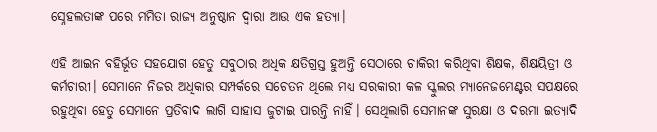ସ୍ନେହଲତାଙ୍କ ପରେ ମମିତା ରାଜ୍ୟ ଅନୁଷ୍ଠାନ ଦ୍ଵାରା ଆଉ ଏକ ହତ୍ୟା।

ଏହି ଆଇନ ବହିର୍ଭୂତ ସହଯୋଗ ହେତୁ ସବୁଠାର ଅଧିକ କ୍ଷତିଗ୍ରସ୍ତ ହୁଅନ୍ତି ସେଠାରେ ଚାକିରୀ କରିଥିବା ଶିକ୍ଷକ, ଶିକ୍ଷୟିତ୍ରୀ ଓ କର୍ମଚାରୀ। ସେମାନେ ନିଜର ଅଧିକାର ସମ୍ପର୍କରେ ସଚେତନ ଥିଲେ ମଧ୍ୟ ସରକାରୀ କଳ ସ୍କୁଲର ମ୍ୟାନେଜମେଣ୍ଟର ସପକ୍ଷରେ ରହୁଥିବା ହେତୁ ସେମାନେ ପ୍ରତିବାଦ ଲାଗି ସାହାସ ଜୁଟାଇ ପାରନ୍ତି ନାହିଁ। ସେଥିଲାଗି ସେମାନଙ୍କ ସୁରକ୍ଷା ଓ ଦରମା ଇତ୍ୟାଦି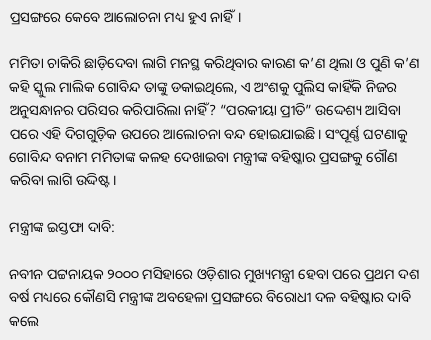ପ୍ରସଙ୍ଗରେ କେବେ ଆଲୋଚନା ମଧ୍ୟ ହୁଏ ନାହିଁ।

ମମିତା ଚାକିରି ଛାଡ଼ିଦେବା ଲାଗି ମନସ୍ଥ କରିଥିବାର କାରଣ କ’ଣ ଥିଲା ଓ ପୁଣି କ’ଣ କହି ସ୍କୁଲ ମାଲିକ ଗୋବିନ୍ଦ ତାଙ୍କୁ ଡକାଇଥିଲେ, ଏ ଅଂଶକୁ ପୁଲିସ କାହିଁକି ନିଜର ଅନୁସନ୍ଧାନର ପରିସର କରିପାରିଲା ନାହିଁ? “ପରକୀୟା ପ୍ରୀତି” ଉଦ୍ଦେଶ୍ୟ ଆସିବା ପରେ ଏହି ଦିଗଗୁଡ଼ିକ ଉପରେ ଆଲୋଚନା ବନ୍ଦ ହୋଇଯାଇଛି। ସଂପୂର୍ଣ୍ଣ ଘଟଣାକୁ ଗୋବିନ୍ଦ ବନାମ ମମିତାଙ୍କ କଳହ ଦେଖାଇବା ମନ୍ତ୍ରୀଙ୍କ ବହିଷ୍କାର ପ୍ରସଙ୍ଗକୁ ଗୌଣ କରିବା ଲାଗି ଉଦ୍ଦିଷ୍ଟ।

ମନ୍ତ୍ରୀଙ୍କ ଇସ୍ତଫା ଦାବି:

ନବୀନ ପଟ୍ଟନାୟକ ୨୦୦୦ ମସିହାରେ ଓଡ଼ିଶାର ମୁଖ୍ୟମନ୍ତ୍ରୀ ହେବା ପରେ ପ୍ରଥମ ଦଶ ବର୍ଷ ମଧ୍ୟରେ କୌଣସି ମନ୍ତ୍ରୀଙ୍କ ଅବହେଳା ପ୍ରସଙ୍ଗରେ ବିରୋଧୀ ଦଳ ବହିଷ୍କାର ଦାବି କଲେ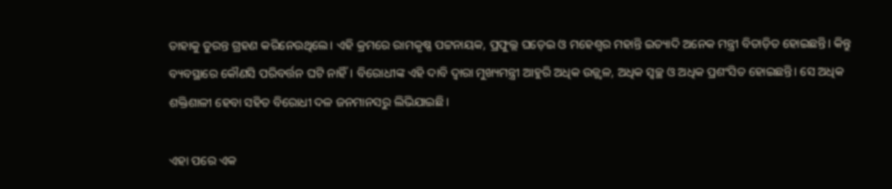ତାହାକୁ ତୁରନ୍ତ ଗ୍ରହଣ କରିନେଉଥିଲେ। ଏହି କ୍ରମରେ ରାମକୃଷ୍ଣ ପଟ୍ଟନାୟକ, ପ୍ରଫୁଲ୍ଲ ଘଡ଼େଇ ଓ ମହେଶ୍ଵର ମହାନ୍ତି ଇତ୍ୟାଦି ଅନେକ ମନ୍ତ୍ରୀ ବିତାଡ଼ିତ ହୋଇଛନ୍ତି। କିନ୍ତୁ ବ୍ୟବସ୍ଥାରେ କୌଣସି ପରିବର୍ତ୍ତନ ଘଟି ନାହିଁ। ବିରୋଧୀଙ୍କ ଏହି ଦାବି ଦ୍ଵାରା ମୁଖ୍ୟମନ୍ତ୍ରୀ ଆହୁରି ଅଧିକ ଉଜ୍ଜ୍ଵଳ, ଅଧିକ ସ୍ଵଚ୍ଛ ଓ ଅଧିକ ପ୍ରଶଂସିତ ହୋଇଛନ୍ତି। ସେ ଅଧିକ ଶକ୍ତିଶାଳୀ ହେବା ସହିତ ବିରୋଧୀ ଦଳ ଜନମାନସରୁ ଲିଭିଯାଇଛି।

ଏହା ପରେ ଏକ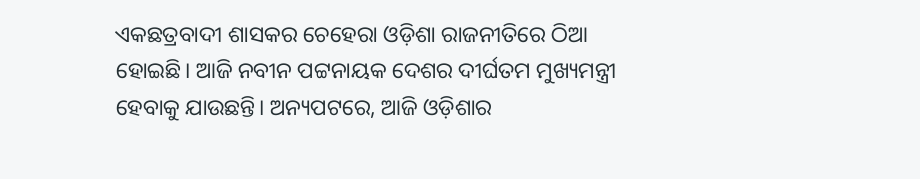ଏକଛତ୍ରବାଦୀ ଶାସକର ଚେହେରା ଓଡ଼ିଶା ରାଜନୀତିରେ ଠିଆ ହୋଇଛି। ଆଜି ନବୀନ ପଟ୍ଟନାୟକ ଦେଶର ଦୀର୍ଘତମ ମୁଖ୍ୟମନ୍ତ୍ରୀ ହେବାକୁ ଯାଉଛନ୍ତି। ଅନ୍ୟପଟରେ, ଆଜି ଓଡ଼ିଶାର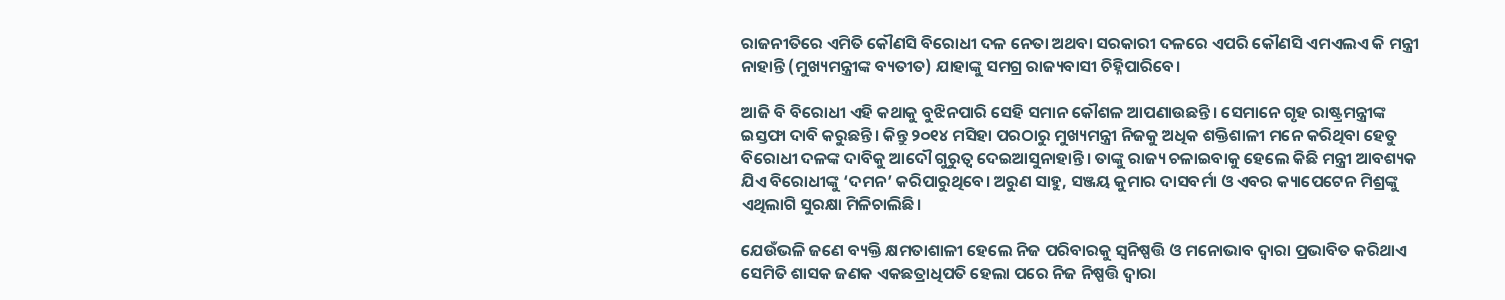ରାଜନୀତିରେ ଏମିତି କୌଣସି ବିରୋଧୀ ଦଳ ନେତା ଅଥବା ସରକାରୀ ଦଳରେ ଏପରି କୌଣସି ଏମଏଲଏ କି ମନ୍ତ୍ରୀ ନାହାନ୍ତି (ମୁଖ୍ୟମନ୍ତ୍ରୀଙ୍କ ବ୍ୟତୀତ) ଯାହାଙ୍କୁ ସମଗ୍ର ରାଜ୍ୟବାସୀ ଚିହ୍ନିପାରିବେ।

ଆଜି ବି ବିରୋଧୀ ଏହି କଥାକୁ ବୁଝିନପାରି ସେହି ସମାନ କୌଶଳ ଆପଣାଉଛନ୍ତି। ସେମାନେ ଗୃହ ରାଷ୍ଟ୍ରମନ୍ତ୍ରୀଙ୍କ ଇସ୍ତଫା ଦାବି କରୁଛନ୍ତି। କିନ୍ତୁ ୨୦୧୪ ମସିହା ପରଠାରୁ ମୁଖ୍ୟମନ୍ତ୍ରୀ ନିଜକୁ ଅଧିକ ଶକ୍ତିଶାଳୀ ମନେ କରିଥିବା ହେତୁ ବିରୋଧୀ ଦଳଙ୍କ ଦାବିକୁ ଆଦୌ ଗୁରୁତ୍ଵ ଦେଇଆସୁନାହାନ୍ତି। ତାଙ୍କୁ ରାଜ୍ୟ ଚଳାଇବାକୁ ହେଲେ କିଛି ମନ୍ତ୍ରୀ ଆବଶ୍ୟକ ଯିଏ ବିରୋଧୀଙ୍କୁ ‘ଦମନ’ କରିପାରୁଥିବେ। ଅରୁଣ ସାହୁ, ସଞ୍ଜୟ କୁମାର ଦାସବର୍ମା ଓ ଏବର କ୍ୟାପେଟେନ ମିଶ୍ରଙ୍କୁ ଏଥିଲାଗି ସୁରକ୍ଷା ମିଳିଚାଲିଛି।

ଯେଉଁଭଳି ଜଣେ ବ୍ୟକ୍ତି କ୍ଷମତାଶାଳୀ ହେଲେ ନିଜ ପରିବାରକୁ ସ୍ଵନିଷ୍ପତ୍ତି ଓ ମନୋଭାବ ଦ୍ଵାରା ପ୍ରଭାବିତ କରିଥାଏ ସେମିତି ଶାସକ ଜଣକ ଏକଛତ୍ରାଧିପତି ହେଲା ପରେ ନିଜ ନିଷ୍ପତ୍ତି ଦ୍ଵାରା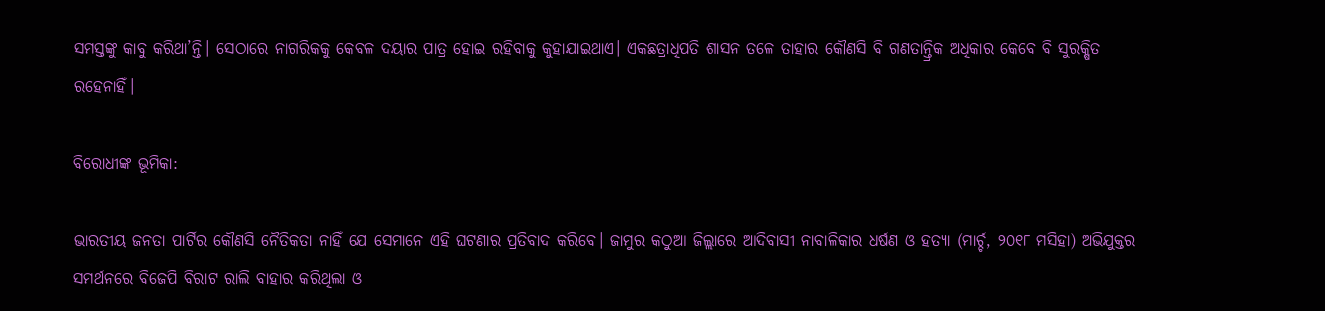ସମସ୍ତଙ୍କୁ କାବୁ କରିଥା’ନ୍ତି। ସେଠାରେ ନାଗରିକକୁ କେବଳ ଦୟାର ପାତ୍ର ହୋଇ ରହିବାକୁ କୁହାଯାଇଥାଏ। ଏକଛତ୍ରାଧିପତି ଶାସନ ତଳେ ତାହାର କୌଣସି ବି ଗଣତାନ୍ତ୍ରିକ ଅଧିକାର କେବେ ବି ସୁରକ୍ଷିତ ରହେନାହିଁ।

ବିରୋଧୀଙ୍କ ଭୂମିକା:

ଭାରତୀୟ ଜନତା ପାର୍ଟିର କୌଣସି ନୈତିକତା ନାହିଁ ଯେ ସେମାନେ ଏହି ଘଟଣାର ପ୍ରତିବାଦ କରିବେ। ଜାମୁର କଠୁଆ ଜିଲ୍ଲାରେ ଆଦିବାସୀ ନାବାଳିକାର ଧର୍ଷଣ ଓ ହତ୍ୟା (ମାର୍ଚ୍ଚ, ୨୦୧୮ ମସିହା) ଅଭିଯୁକ୍ତର ସମର୍ଥନରେ ବିଜେପି ବିରାଟ ରାଲି ବାହାର କରିଥିଲା ଓ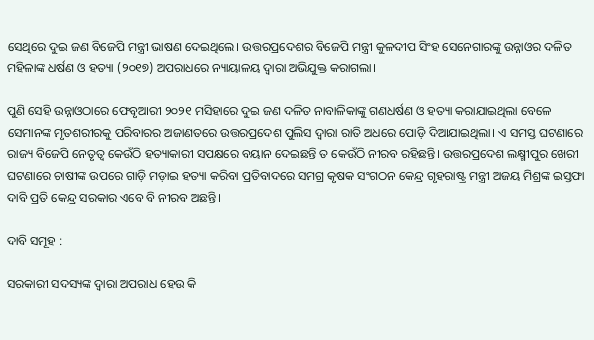ସେଥିରେ ଦୁଇ ଜଣ ବିଜେପି ମନ୍ତ୍ରୀ ଭାଷଣ ଦେଇଥିଲେ। ଉତ୍ତରପ୍ରଦେଶର ବିଜେପି ମନ୍ତ୍ରୀ କୁଳଦୀପ ସିଂହ ସେନେଗାରଙ୍କୁ ଉନ୍ନାଓର ଦଳିତ ମହିଳାଙ୍କ ଧର୍ଷଣ ଓ ହତ୍ୟା (୨୦୧୭) ଅପରାଧରେ ନ୍ୟାୟାଳୟ ଦ୍ଵାରା ଅଭିଯୁକ୍ତ କରାଗଲା।

ପୁଣି ସେହି ଉନ୍ନାଓଠାରେ ଫେବୃଆରୀ ୨୦୨୧ ମସିହାରେ ଦୁଇ ଜଣ ଦଳିତ ନାବାଳିକାଙ୍କୁ ଗଣଧର୍ଷଣ ଓ ହତ୍ୟା କରାଯାଇଥିଲା ବେଳେ ସେମାନଙ୍କ ମୃତଶରୀରକୁ ପରିବାରର ଅଜାଣତରେ ଉତ୍ତରପ୍ରଦେଶ ପୁଲିସ ଦ୍ଵାରା ରାତି ଅଧରେ ପୋଡ଼ି ଦିଆଯାଇଥିଲା। ଏ ସମସ୍ତ ଘଟଣାରେ ରାଜ୍ୟ ବିଜେପି ନେତୃତ୍ଵ କେଉଁଠି ହତ୍ୟାକାରୀ ସପକ୍ଷରେ ବୟାନ ଦେଇଛନ୍ତି ତ କେଉଁଠି ନୀରବ ରହିଛନ୍ତି। ଉତ୍ତରପ୍ରଦେଶ ଲକ୍ଷ୍ମୀପୁର ଖେରୀ ଘଟଣାରେ ଚାଷୀଙ୍କ ଉପରେ ଗାଡ଼ି ମଡ଼ାଇ ହତ୍ୟା କରିବା ପ୍ରତିବାଦରେ ସମଗ୍ର କୃଷକ ସଂଗଠନ କେନ୍ଦ୍ର ଗୃହରାଷ୍ଟ୍ର ମନ୍ତ୍ରୀ ଅଜୟ ମିଶ୍ରଙ୍କ ଇସ୍ତଫା ଦାବି ପ୍ରତି କେନ୍ଦ୍ର ସରକାର ଏବେ ବି ନୀରବ ଅଛନ୍ତି।

ଦାବି ସମୂହ :

ସରକାରୀ ସଦସ୍ୟଙ୍କ ଦ୍ଵାରା ଅପରାଧ ହେଉ କି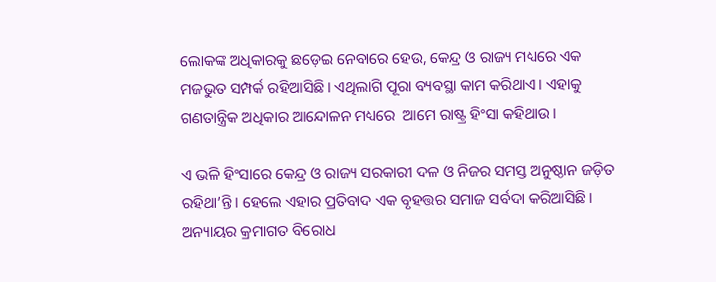ଲୋକଙ୍କ ଅଧିକାରକୁ ଛଡ଼େଇ ନେବାରେ ହେଉ, କେନ୍ଦ୍ର ଓ ରାଜ୍ୟ ମଧ୍ୟରେ ଏକ ମଜଭୁତ ସମ୍ପର୍କ ରହିଆସିଛି। ଏଥିଲାଗି ପୂରା ବ୍ୟବସ୍ଥା କାମ କରିଥାଏ। ଏହାକୁ ଗଣତାନ୍ତ୍ରିକ ଅଧିକାର ଆନ୍ଦୋଳନ ମଧ୍ୟରେ  ଆମେ ରାଷ୍ଟ୍ର ହିଂସା କହିଥାଉ।

ଏ ଭଳି ହିଂସାରେ କେନ୍ଦ୍ର ଓ ରାଜ୍ୟ ସରକାରୀ ଦଳ ଓ ନିଜର ସମସ୍ତ ଅନୁଷ୍ଠାନ ଜଡ଼ିତ ରହିଥା’ନ୍ତି। ହେଲେ ଏହାର ପ୍ରତିବାଦ ଏକ ବୃହତ୍ତର ସମାଜ ସର୍ବଦା କରିଆସିଛି। ଅନ୍ୟାୟର କ୍ରମାଗତ ବିରୋଧ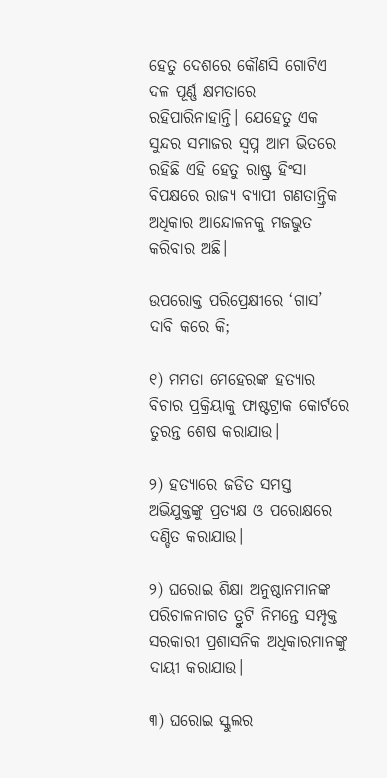ହେତୁ ଦେଶରେ କୌଣସି ଗୋଟିଏ ଦଳ ପୂର୍ଣ୍ଣ କ୍ଷମତାରେ ରହିପାରିନାହାନ୍ତି। ଯେହେତୁ ଏକ ସୁନ୍ଦର ସମାଜର ସ୍ଵପ୍ନ ଆମ ଭିତରେ ରହିଛି ଏହି ହେତୁ ରାଷ୍ଟ୍ର ହିଂସା ବିପକ୍ଷରେ ରାଜ୍ୟ ବ୍ୟାପୀ ଗଣତାନ୍ତ୍ରିକ ଅଧିକାର ଆନ୍ଦୋଳନକୁ ମଜଭୁତ କରିବାର ଅଛି।

ଉପରୋକ୍ତ ପରିପ୍ରେକ୍ଷୀରେ ‘ଗାସ’ ଦାବି କରେ କି;

୧) ମମତା ମେହେରଙ୍କ ହତ୍ୟାର ବିଚାର ପ୍ରକ୍ରିୟାକୁ ଫାଷ୍ଟଟ୍ରାକ କୋର୍ଟରେ ତୁରନ୍ତ ଶେଷ କରାଯାଉ।

୨) ହତ୍ୟାରେ ଜଡିତ ସମସ୍ତ ଅଭିଯୁକ୍ତଙ୍କୁ ପ୍ରତ୍ୟକ୍ଷ ଓ ପରୋକ୍ଷରେ ଦଣ୍ଡିତ କରାଯାଉ।

୨) ଘରୋଇ ଶିକ୍ଷା ଅନୁଷ୍ଠାନମାନଙ୍କ ପରିଚାଳନାଗତ ତ୍ରୁଟି ନିମନ୍ତେ ସମ୍ପୃକ୍ତ ସରକାରୀ ପ୍ରଶାସନିକ ଅଧିକାରମାନଙ୍କୁ ଦାୟୀ କରାଯାଉ।

୩) ଘରୋଇ ସ୍କୁଲର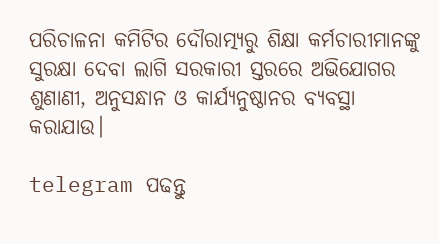ପରିଚାଳନା କମିଟିର ଦୌରାତ୍ମ୍ୟରୁ ଶିକ୍ଷା କର୍ମଚାରୀମାନଙ୍କୁ ସୁରକ୍ଷା ଦେବା ଲାଗି ସରକାରୀ ସ୍ତରରେ ଅଭିଯୋଗର ଶୁଣାଣୀ, ଅନୁସନ୍ଧାନ ଓ କାର୍ଯ୍ୟନୁଷ୍ଠାନର ବ୍ୟବସ୍ଥା କରାଯାଉ।

telegram ପଢନ୍ତୁ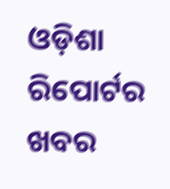ଓଡ଼ିଶା ରିପୋର୍ଟର ଖବର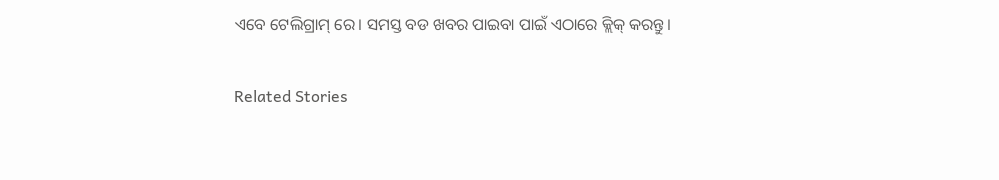ଏବେ ଟେଲିଗ୍ରାମ୍ ରେ। ସମସ୍ତ ବଡ ଖବର ପାଇବା ପାଇଁ ଏଠାରେ କ୍ଲିକ୍ କରନ୍ତୁ।

Related Stories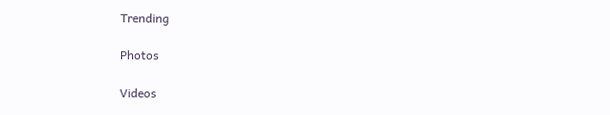Trending

Photos

Videos